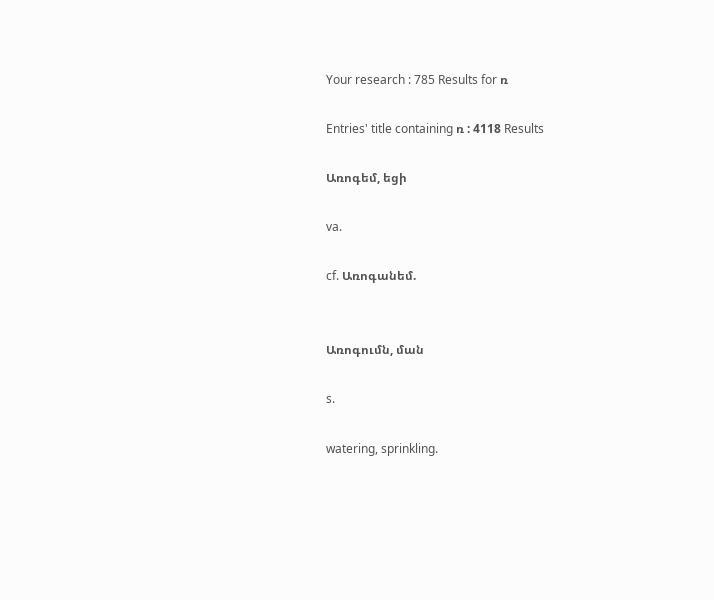Your research : 785 Results for ռ

Entries' title containing ռ : 4118 Results

Առոգեմ, եցի

va.

cf. Առոգանեմ.


Առոգումն, ման

s.

watering, sprinkling.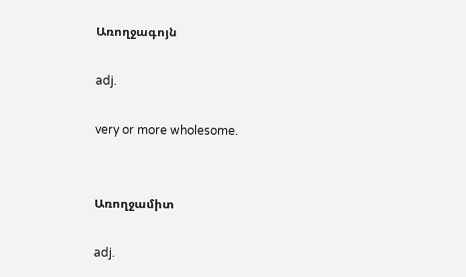Առողջագոյն

adj.

very or more wholesome.


Առողջամիտ

adj.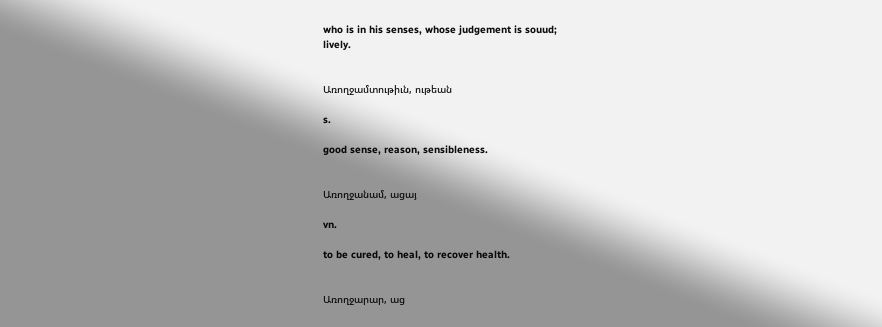who is in his senses, whose judgement is souud;
lively.


Առողջամտութիւն, ութեան

s.

good sense, reason, sensibleness.


Առողջանամ, ացայ

vn.

to be cured, to heal, to recover health.


Առողջարար, աց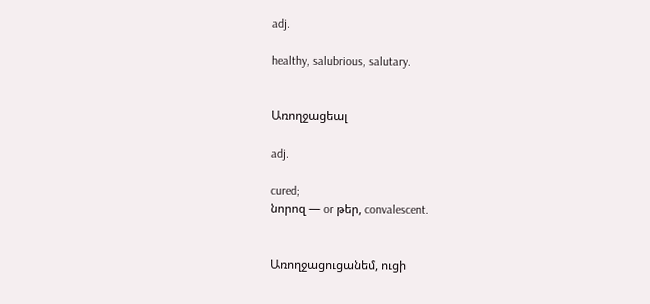adj.

healthy, salubrious, salutary.


Առողջացեալ

adj.

cured;
նորոզ — or թեր, convalescent.


Առողջացուցանեմ, ուցի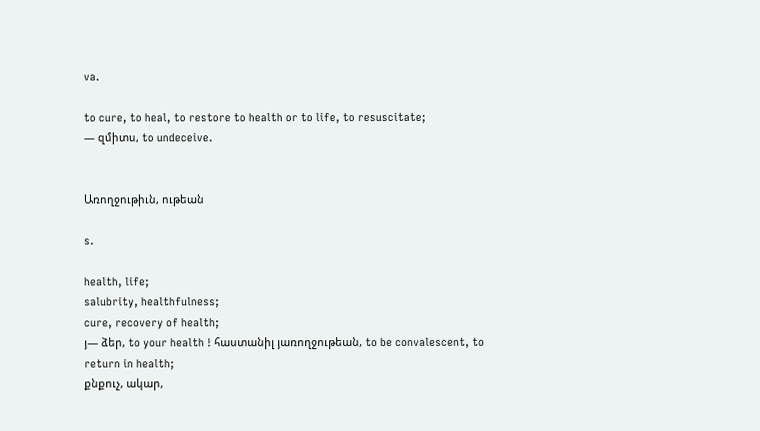va.

to cure, to heal, to restore to health or to life, to resuscitate;
— զմիտս, to undeceive.


Առողջութիւն, ութեան

s.

health, life;
salubrity, healthfulness;
cure, recovery of health;
յ— ձեր, to your health ! հաստանիլ յառողջութեան, to be convalescent, to return in health;
քնքուչ, ակար,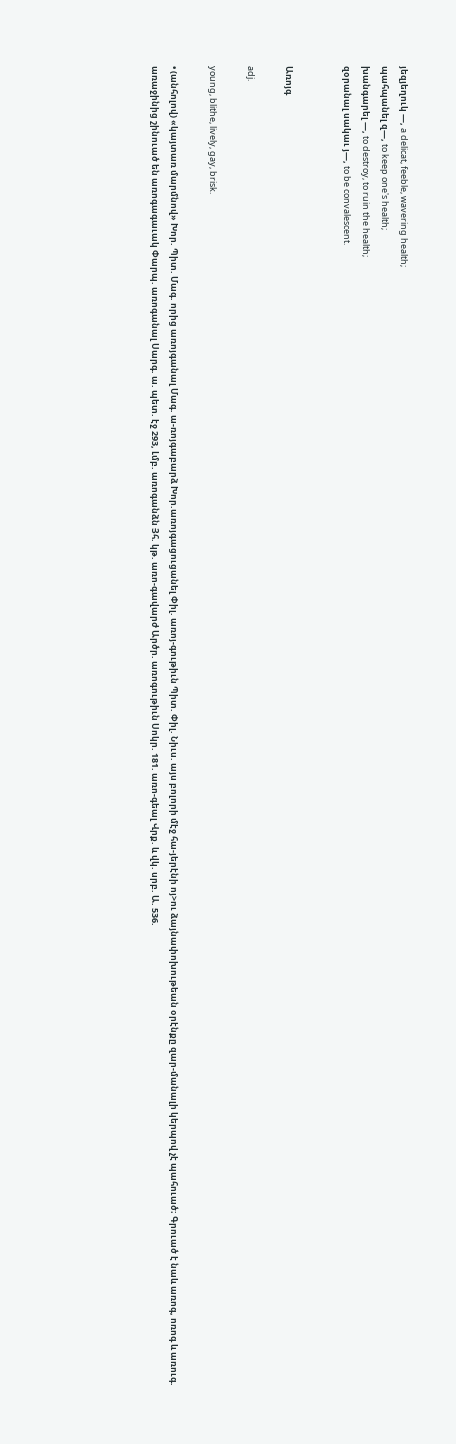յեզյեղուկ —, a delicat, feeble, wavering health;
պահպանել զ—, to keep one's health;
խանգարել —, to destroy, to ruin the health;
զօրանալ սակաւ յ—, to be convalescent.


Առոյգ

adj.

young, blithe, lively, gay, brisk.

• (անհոլով) «կայտառ մարմնով» Խոր. Պիտ. Մագ. որից առոյգանալ Մագ. ա-ռոյգաբարձ Խոր.առոյգացուցանել Փիլ. առոյ-գութիւն Պիտ. Փիլ. Նիւս. այս բոլորի մէջ հա-յերէնի ոյ>ու ձայնափոխութեան օրէնքը զար-մանալի կերպով չէ պահուած։ Գրուած է նաև առոգ, ոռոգ և առուգ. առաջինից շինուած են առոգագաւակ Փարպ. առոգանալ Սարգ. ա. պետ. էջ 293, Լմբ. առոգանձն Յհ. կթ. առո-գավարժ Արծր. առոգութիւն Սոկր. 181. առո-գեալ Վրք. և վկ. սրբ. Ա. 536.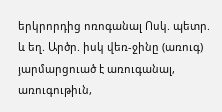երկրորդից ոռոգանալ Ոսկ. պետր. և եղ. Արծր. իսկ վեռ-ջինը (առուգ) յարմարցուած է առուգանալ, առուգութիւն,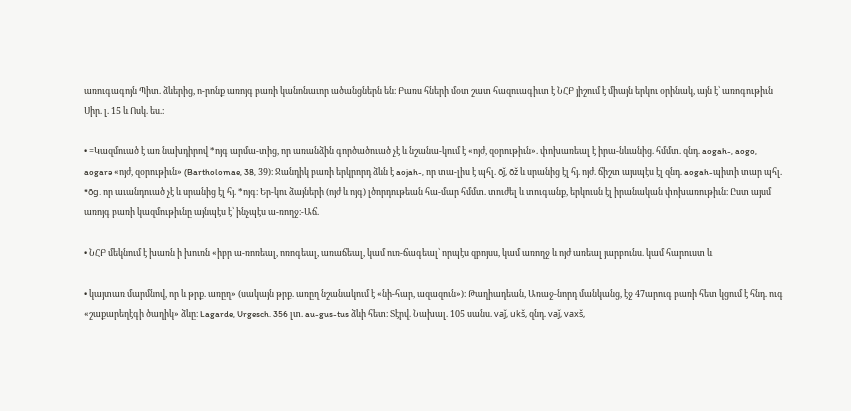առուգագոյն Պիտ. ձևերից, ո-րոնք առոյգ բառի կանոնաւոր ածանցներն են։ Բառս հների մօտ շատ հազուագիւտ է ՆՀԲ յիշում է միայն երկու օրինակ, այն է՝ առոգութիւն Սիր. լ. 15 և Ոսկ. ես.։

• =Կազմուած է առ նախդիրով *ոյգ արմա-տից, որ առանձին գործածուած չէ և նշանա-կում է «ոյժ, զօրութիւն». փոխառեալ է իրա-նևանից. հմմտ. զնդ. aogah-, aogo, aogarə «ոյժ, զօրութիւն» (Bartholomae, 38, 39)։ Ջանդիկ բառի երկրորդ ձևն է aojah-, որ տա-լիս է պհլ. ōǰ, ōž և սրանից էլ հյ. ոյժ. ճիշտ այսպէս էլ զնդ. aogah-պիտի տար պհլ. *ōg. որ աւանդուած չէ և սրանից էլ հյ. *ոյգ։ Եր-կու ձայների (ոյժ և ոյգ) լծորդութեան հա-մար հմմտ. տուժել և տուգանք, երկուսն էլ իրանական փոխառութիւն։ Ըստ այսմ առոյգ բառի կազմութիւնը այնպէս է՝ ինչպէս ա-ռողջ։-Աճ.

• ՆՀԲ մեկնում է խառն ի խուռն «իբր ա-ռոռեալ, ոռոգեալ, առաճեալ, կամ ուռ-ճագեալ՝ որպէս զբոյսս, կամ առողջ և ոյժ առեալ յարբունս. կամ հարուստ և

• կայտառ մարմնով, որ և թրք. առըղ» (սակայն թրք. առըղ նշանակում է «նի-հար, ազազուն»)։ Թաղիադեան, Առաջ-նորդ մանկանց, էջ 47արուգ բառի հետ կցում է հնդ. ուգ «շաքարեղէգի ծաղիկ» ձևը։ Lagarde, Urgesch. 356 լտ. au-gus-tus ձևի հետ։ Տէրվ. Նախալ. 105 սանս. vaǰ, ukš, զնդ. vaǰ, vaxš,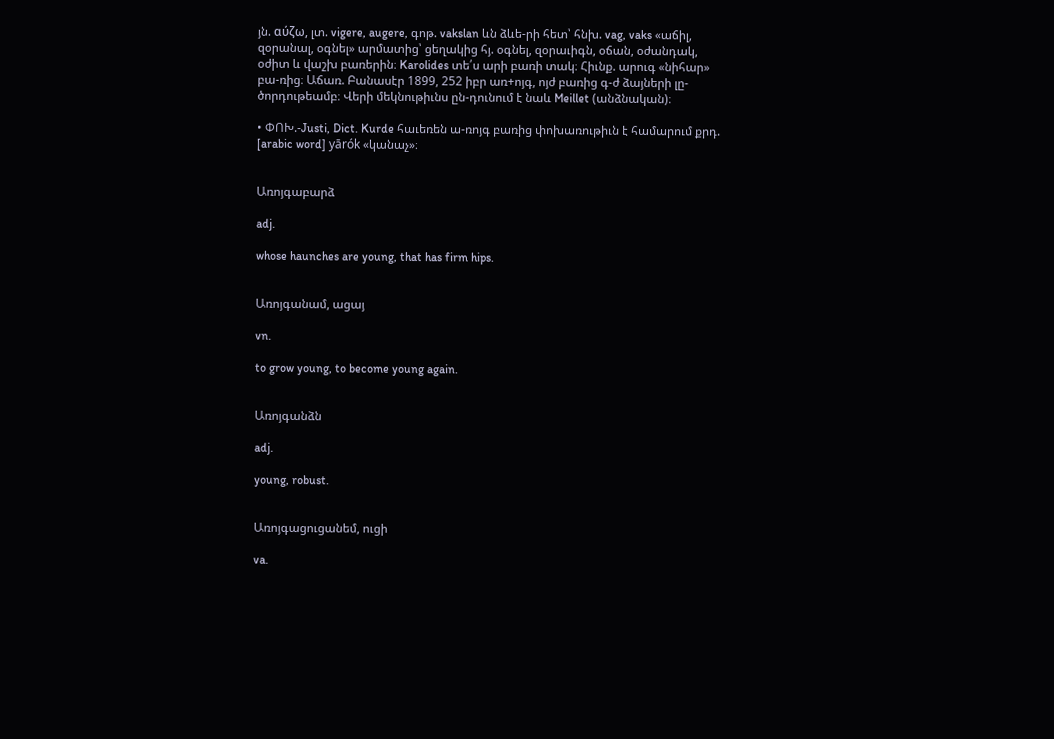յն. αύζω, լտ. vigere, augere, գոթ. vakslan ևն ձևե-րի հետ՝ հնխ. vag, vaks «աճիլ, զօրանալ, օգնել» արմատից՝ ցեղակից հյ. օգնել, զօրաւիգն, օճան, օժանդակ, օժիտ և վաշխ բառերին։ Karolides տե՛ս արի բառի տակ։ Հիւնք. արուգ «նիհար» բա-ռից։ Աճառ. Բանասէր 1899, 252 իբր առ+ոյգ, ոյժ բառից գ-ժ ձայների լը-ծորդութեամբ։ Վերի մեկնութիւնս ըն-դունում է նաև Meillet (անձնական)։

• ՓՈԽ.-Justi, Dict. Kurde հաւեռեն ա-ռոյգ բառից փոխառութիւն է համարում քրդ. [arabic word] yārók «կանաչ»։


Առոյգաբարձ

adj.

whose haunches are young, that has firm hips.


Առոյգանամ, ացայ

vn.

to grow young, to become young again.


Առոյգանձն

adj.

young, robust.


Առոյգացուցանեմ, ուցի

va.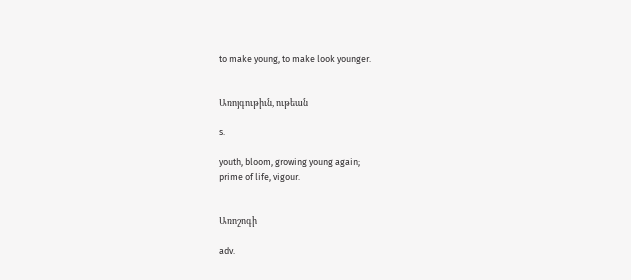to make young, to make look younger.


Առոյգութիւն, ութեան

s.

youth, bloom, growing young again;
prime of life, vigour.


Առոշոգի

adv.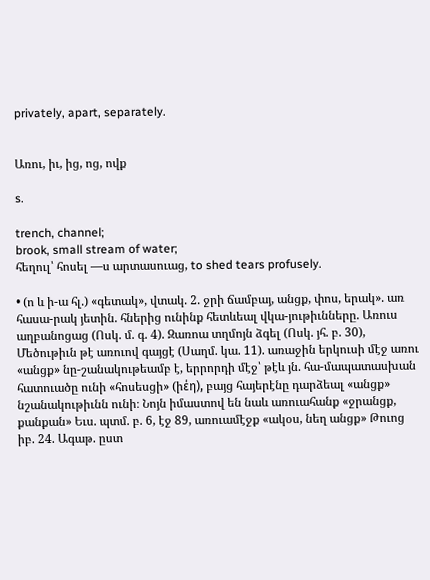privately, apart, separately.


Առու, իւ, ից, ոց, ովք

s.

trench, channel;
brook, small stream of water;
հեղուլ՝ հոսել —ս արտասուաց, to shed tears profusely.

• (ո և ի-ա հլ.) «գետակ», վտակ. 2. ջրի ճամբայ, անցք, փոս, երակ». առ հասա-րակ յետին. հներից ունինք հետևեալ վկա-յութիւնները. Առուս աղբանոցաց (Ոսկ. մ. գ. 4). Զառոա տղմոյն ձգել (Ոսկ. յհ. բ. 30), Մեծութիւն թէ առուով գայցէ (Սաղմ. կա. 11). առաջին երկուսի մէջ առու «անցք» նը-շանակութեամբ է, երրորդի մէջ՝ թէև յն. հա-մապատասխան հատուածը ունի «հոսեսցի» (իέη), բայց հայերէնը դարձեալ «անցք» նշանակութիւնն ունի։ Նոյն իմաստով են նաև առուահանք «ջրանցք, քանքան» Եւս. պտմ. բ. 6, էջ 89, առուամէջք «ակօս, նեղ անցք» Թուոց իբ. 24. Ագաթ. ըստ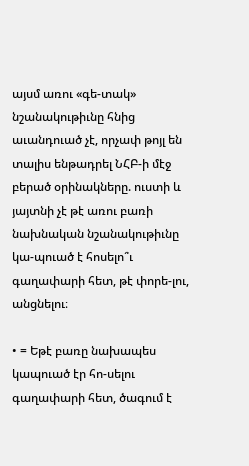այսմ առու «գե-տակ» նշանակութիւնը հնից աւանդուած չէ, որչափ թոյլ են տալիս ենթադրել ՆՀԲ-ի մէջ բերած օրինակները. ուստի և յայտնի չէ թէ առու բառի նախնական նշանակութիւնը կա-պուած է հոսելո՞ւ գաղափարի հետ, թէ փորե-լու, անցնելու։

• = Եթէ բառը նախապես կապուած էր հո-սելու գաղափարի հետ, ծագում է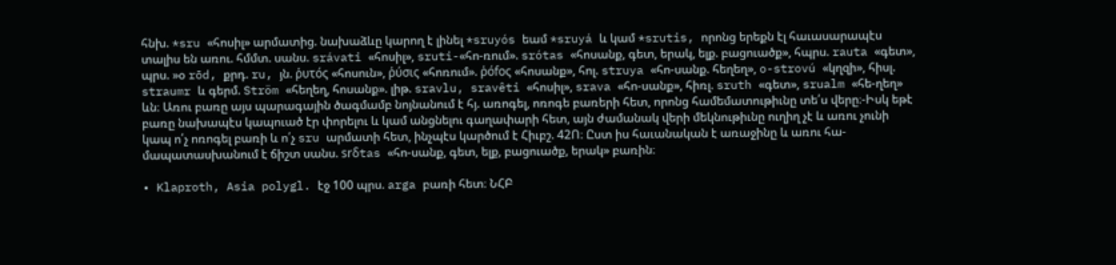հնխ. *sru «հոսիլ» արմատից. նախաձևը կարող է լինել *sruyós եամ *sruyá և կամ *srutis, որոնց երեքն էլ հաւասարապէս տալիս են առու. հմմտ. սանս. srávati «հոսիլ», sruti-«հո-ռում». srótas «հոսանք, գետ, երակ, ելք. բացուածք», հպրս. rauta «գետ», պրս. »օ rōd, քրդ. ru, յն. ῥυτός «հոսուն», ῥύσις «հոռում». ῥόfος «հոսանք», հոլ. struya «հո-սանք. հեղեղ», o-strovú «կղզի», հիսլ. straumr և գերմ. Ström «հեղեղ, հոսանք». լիթ. sravlu, sravêti «հոսիլ», srava «հո-սանք», հիռլ. sruth «գետ», srualm «հե-ղեղ» ևն։ Առու բառը այս պարագային ծագմամբ նոյնանում է հյ. առոգել, ոռոգե բառերի հետ, որոնց համեմատութիւնը տե՛ս վերը։-Իսկ եթէ բառը նախապէս կապուած էր փորելու և կամ անցնելու գաղափարի հետ, այն ժամանակ վերի մեկնութիւնը ուղիղ չէ և առու չունի կապ ո՛չ ոռոգել բառի և ո՛չ sru արմատի հետ, ինչպէս կարծում է Հիւբշ. 42Ո։ Ըստ իս հաւանական է առաջինը և առու հա-մապատասխանում է ճիշտ սանս. srδtas «հո-սանք, գետ, ելք, բացուածք, երակ» բառին։

• Klaproth, Asia polygl. էջ 100 պրս. arga բառի հետ։ ՆՀԲ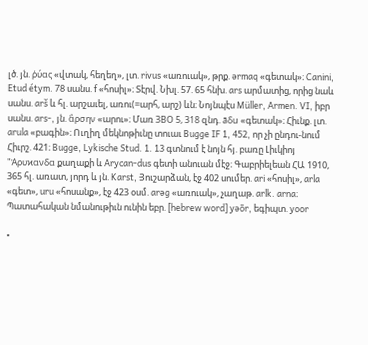լծ. յն. ῥύας «վտակ, հեղեղ», լտ. rivus «առուակ», թրք. ərmaq «գետակ»։ Canini, Etud étym. 78 սանս. f «հոսիլ»։ Տէրվ. Նխլ. 57. 65 հնխ. ars արմատից, որից նաև սանս. arš և հլ. արշաւել, առու(=արհ, արշ) ևն։ Նոյնպէս Müller, Armen. VI, իբր սանս. ars-, յն. ἂρσην «արու»։ Մառ ЗВО 5, 318 զնդ. āδu «գետակ»։ Հիւնք. լտ. arula «բագին»։ Ուղիղ մեկնոթիւնը տուաւ Bugge IF 1, 452, որ չի ընդու-նում Հիւրշ. 421։ Bugge, Lykische Stud. 1. 13 գտնում է նոյն հյ. բառը Լիւկիոյ "Ἀρυϰανδα քաղաքի և Arycan-dus գետի անուան մէջ։ Գաբրիելեան ՀԱ 1910, 365 հլ. առատ, յորդ և յն. Karst, Յուշարձան, էջ 402 սումեր. ari «հոսիլ», arla «գետ», uru «հոսանք», էջ 423 օսմ. arəg «առուակ», չաղաթ. arlk. arna։ Պատահական նմանութիւն ունին եբր. [hebrew word] yəōr, եգիպտ. yoor

•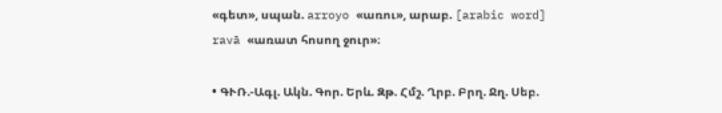«գետ», սպան. arroyo «առու», արաբ. [arabic word] ravā «առատ հոսող ջուր»։

• ԳՒՌ.-Ագլ. Ակն. Գոր. Երև. Զթ. Հմշ. Ղրբ. Բրղ. Ջղ. Սեբ.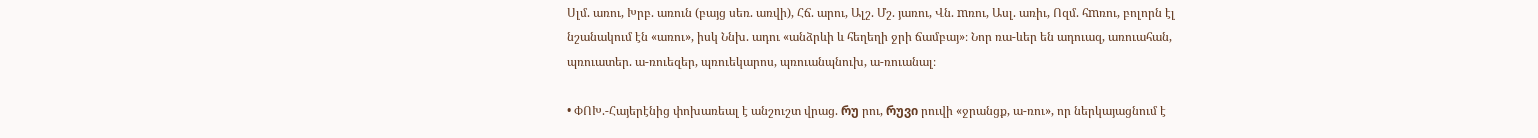Սլմ. առու, Խրբ. առուն (բայց սեռ. առվի), Հճ. արու, Ալշ. Մշ. յառու, Վն. mռու, Ասլ. առիւ, Ոզմ. հmռու, բոլորն էլ նշանակում էն «առու», իսկ Ննխ. ադու «անձրևի և հեղեղի ջրի ճամբայ»։ Նոր ռա-ևեր են ադուազ, առուահան, պռուատեր. ա-ռուեզեր, պռուեկարոս, պռուանպնուխ, ա-ռուանալ։

• ՓՈԽ.-Հայերէնից փոխառեալ է անշուշտ վրաց. რუ րու, რუვი րուվի «ջրանցք, ա-ռու», որ ներկայացնում է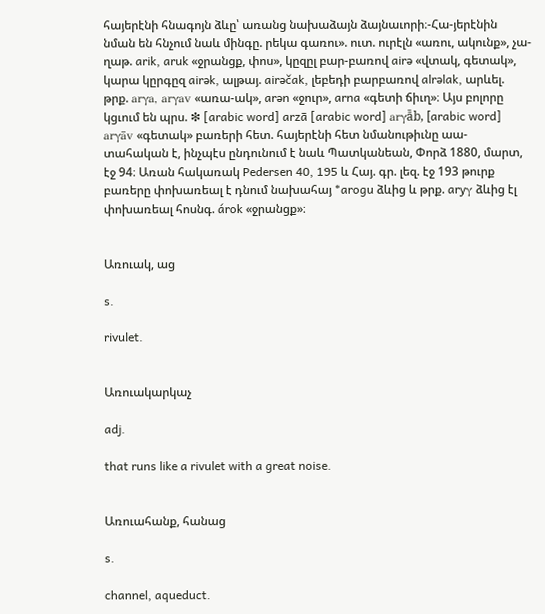հայերէնի հնագոյն ձևը՝ առանց նախաձայն ձայնաւորի։-Հա-յերէնին նման են հնչում նաև մինգը. րեկա գառու». ուտ. ուրէլն «առու, ակունք», չա-ղաթ. arik, aruk «ջրանցք, փոս», կըզըլ բար-բառով airə «վտակ, գետակ», կարա կըրգըզ airək, ալթայ. airəčak, լեբեդի բարբառով alrəlak, արևել. թրք. arγa, arγav «առա-ակ», arən «ջուր», arna «գետի ճիւղ»։ Այս բոլորը կցւում են պրս. ❇ [arabic word] arzā [arabic word] arγā̄b, [arabic word]  arγāv «գետակ» բառերի հետ. հայերէնի հետ նմանութիւնը աա-տահական է, ինչպէս ընդունում է նաև Պատկանեան, Փորձ 1880, մարտ, էջ 94։ Առան հակառակ Pedersen 40, 195 և Հայ. գր. լեզ. էջ 193 թուրք բառերը փոխառեալ է դնում նախահայ *arogu ձևից և թրք. aryγ ձևից էլ փոխառեալ հոսնգ. árok «ջրանցք»։


Առուակ, աց

s.

rivulet.


Առուակարկաչ

adj.

that runs like a rivulet with a great noise.


Առուահանք, հանաց

s.

channel, aqueduct.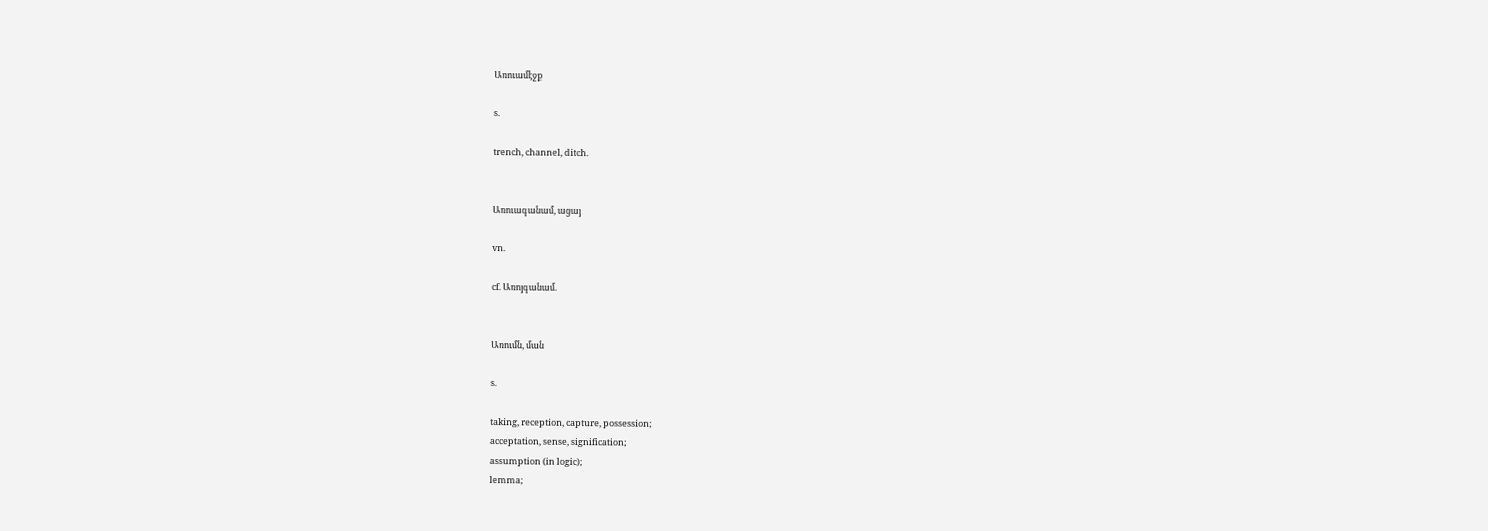Առուամէջք

s.

trench, channel, ditch.


Առուագանամ, ացայ

vn.

cf. Առոյգանամ.


Առումն, ման

s.

taking, reception, capture, possession;
acceptation, sense, signification;
assumption (in logic);
lemma;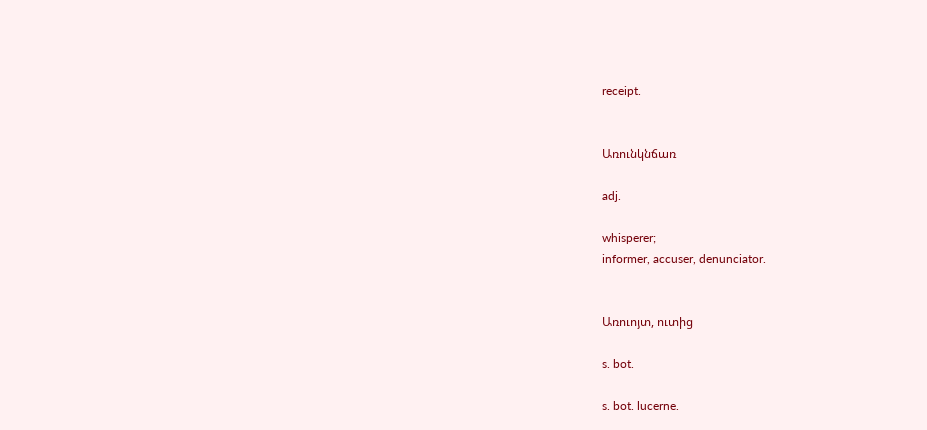receipt.


Առունկնճառ

adj.

whisperer;
informer, accuser, denunciator.


Առուոյտ, ուտից

s. bot.

s. bot. lucerne.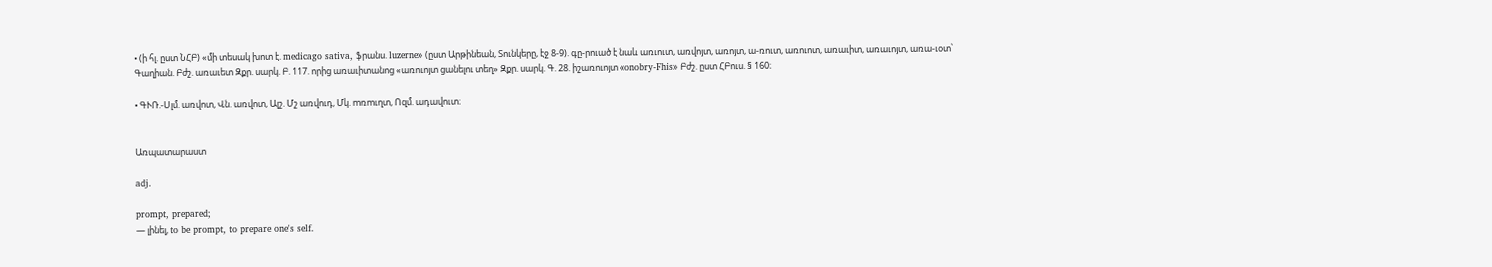• (ի հլ. ըստ ՆՀԲ) «մի տեսակ խոտ է. medicago sativa, ֆրանս. luzerne» (ըստ Արթինեան, Տունկերը, էջ 8-9). գը-րուած է նաև առւուտ, առվոյտ, առոյտ, ա-ռուտ, առուոտ, առաւիտ, առաւոյտ, առա-ւօտ՝ Գաղիան. Բժշ. առաւետ Զքր. սարկ. Բ. 117. որից առաւիտանոց «առուոյտ ցանելու տեղ» Զքր. սարկ. Գ. 28. իշառուոյտ «onobry-Fhis» Բժշ. ըստ ՀԲուս. § 160։

• ԳՒՌ.-Սլմ. առվոտ, Վն. առվոտ, Ալշ. Մշ առվուդ, Մկ. mռmւղտ, Ոզմ. ադավուտ։


Առպատարաստ

adj.

prompt, prepared;
— լինել, to be prompt, to prepare one's self.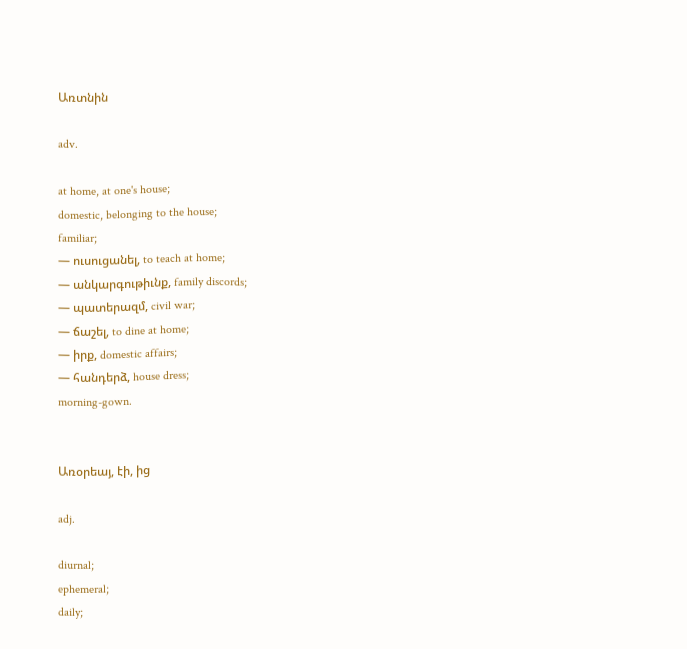Առտնին

adv.

at home, at one's house;
domestic, belonging to the house;
familiar;
— ուսուցանել, to teach at home;
— անկարգութիւնք, family discords;
— պատերազմ, civil war;
— ճաշել, to dine at home;
— իրք, domestic affairs;
— հանդերձ, house dress;
morning-gown.


Առօրեայ, էի, ից

adj.

diurnal;
ephemeral;
daily;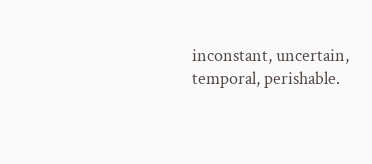inconstant, uncertain, temporal, perishable.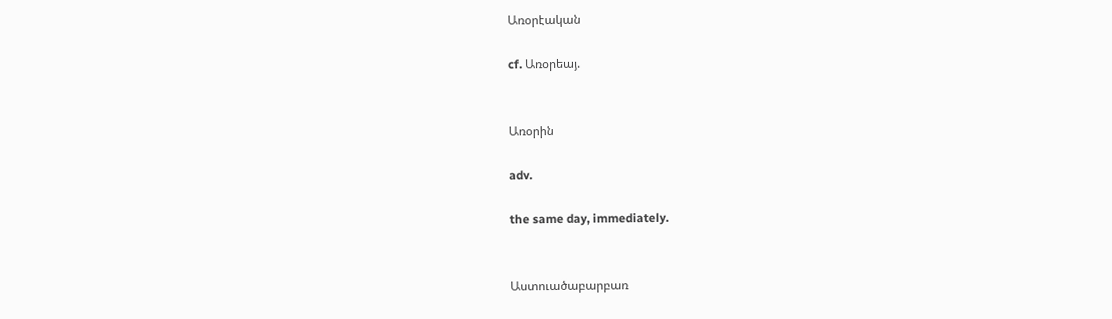Առօրէական

cf. Առօրեայ.


Առօրին

adv.

the same day, immediately.


Աստուածաբարբառ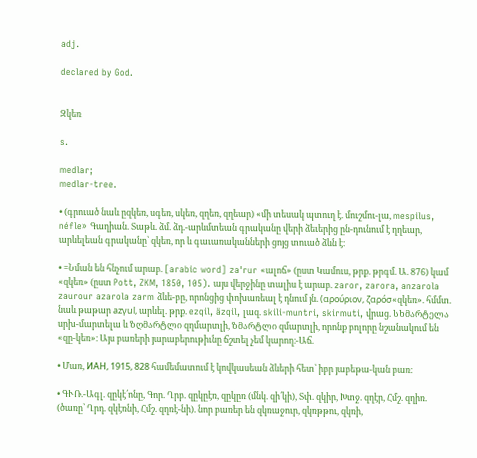adj.

declared by God.


Զկեռ

s.

medlar;
medlar-tree.

• (գրուած նաև ըզկեռ, սգեռ, սկեռ, զղեռ, զղեար) «մի տեսակ պտուղ է. մուշմու-լա, mespilus, néfle» Գաղիան. Տաթև. ձմ. ձդ.-արևմտեան գրականը վերի ձեւերից ըն-դունում է ղղեար, արևելեան գրականը՝ զկեռ, որ և գաւառականների ցոյց տուած ձևն է։

• =Նման են հնչում արաբ. [arabic word] za'rur «ալոճ» (ըստ Կամուս, թրք. թրգմ. Ա. 876) կամ «զկեռ» (ըստ Pott, ZKM, 1850, 105). այս վերջինը տալիս է արաբ. zaror, zarora, anzarola zaurour azarola zarm ձևե-բը, որոնցից փոխառեալ է դնում յն. (αρούριον, ζαρόσ«զկեռ». հմմտ. նաև թաթար azγul, արևել. թրք. ezqil, äzqil, լազ. skili-muntri, skirmuti, վրաց. სხმარტელა սրխ-մարտելա և ზღმარტლი զղմարտլի, ზმარტლი զմարտլի, որոնք բոլորը նշանակում են «զը-կեռ»։ Այս բառերի յարաբերութիւնը ճշտել չեմ կարող։-Աճ.

• Մառ, ИАН, 1915, 828 համեմատում է կովկասեան ձևերի հետ՝ իբր յաբեթա-կան բառ։

• ԳՒՌ.-Ագլ. զըկէ՛ոնը, Գոր. Ղրբ. զըկըէռ, զըկըռ (մնկ. զի՛կի), Տփ. զկիր, Խտջ. զղէր, Հմշ. զղիռ. (ծառը՝ Ղրդ. զկէռնի, Հմշ. զղռէ-նի). նոր բառեր են զկռաջուր, զկռթթու, զկռի,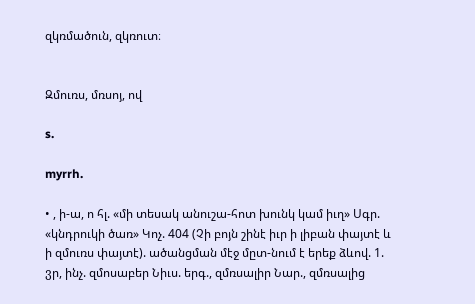զկռմածուն, զկռուտ։


Զմուռս, մռսոյ, ով

s.

myrrh.

• , ի-ա, ո հլ. «մի տեսակ անուշա-հոտ խունկ կամ իւղ» Սգր. «կնդրուկի ծառ» Կոչ. 404 (Չի բոյն շինէ իւր ի լիբան փայտէ և ի զմուռս փայտէ). ածանցման մէջ մըտ-նում է երեք ձևով. 1. ვր, ինչ. զմոսաբեր Նիւս. երգ., զմռսալիր Նար., զմռսալից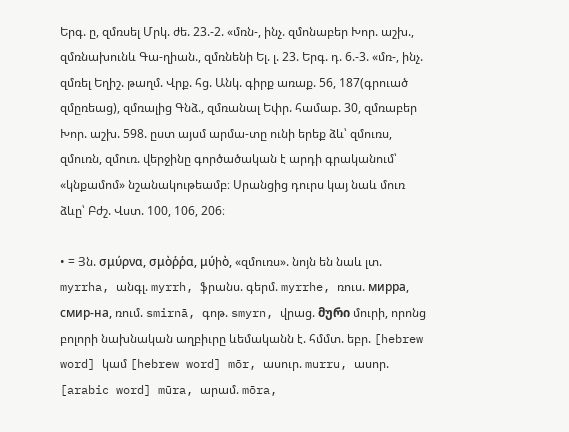Երգ. ը, զմռսել Մրկ. ժե. 23.-2. «մռն-, ինչ. զմոնաբեր Խոր. աշխ., զմռնախունև Գա-ղիան., զմռնենի Ել. լ. 23. Երգ. դ. 6.-3. «մռ-, ինչ. զմռել Եղիշ. թաղմ. Վրք. հց. Անկ. գիրք առաք. 56, 187(գրուած զմըռեաց), զմռալից Գնձ., զմռանալ Եփր. համաբ. 30, զմռաբեր Խոր. աշխ. 598. ըստ այսմ արմա-տը ունի երեք ձև՝ զմուռս, զմուռն, զմուռ. վերջինը գործածական է արդի գրականում՝ «կնքամոմ» նշանակութեամբ։ Սրանցից դուրս կայ նաև մուռ ձևը՝ Բժշ. Վստ. 100, 106, 206։

• = Յն. σμύρνα, σμὸῥῥα, μύիὸ, «զմուռս». նոյն են նաև լտ. myrrha, անգլ. myrrh, ֆրանս. գերմ. myrrhe, ռուս. мирра, cмир-нa, ռում. smirnā, գոթ. smyrn, վրաց. მური մուրի, որոնց բոլորի նախնական աղբիւրը ևեմականն է. հմմտ. եբր. [hebrew word] կամ [hebrew word] mōr, ասուր. murru, ասոր. [arabic word] mūra, արամ. mōra,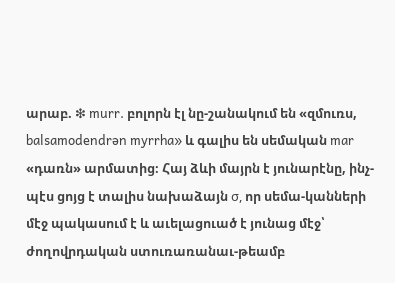արաբ. ❇ murr. բոլորն էլ նը-շանակում են «զմուռս, balsamodendrən myrrha» և գալիս են սեմական mar «դառն» արմատից։ Հայ ձևի մայրն է յունարէնը, ինչ-պէս ցոյց է տալիս նախաձայն σ, որ սեմա-կանների մէջ պակասում է և աւելացուած է յունաց մէջ՝ ժողովրդական ստուռառանաւ-թեամբ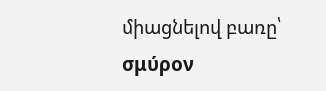միացնելով բառը՝ σμύρον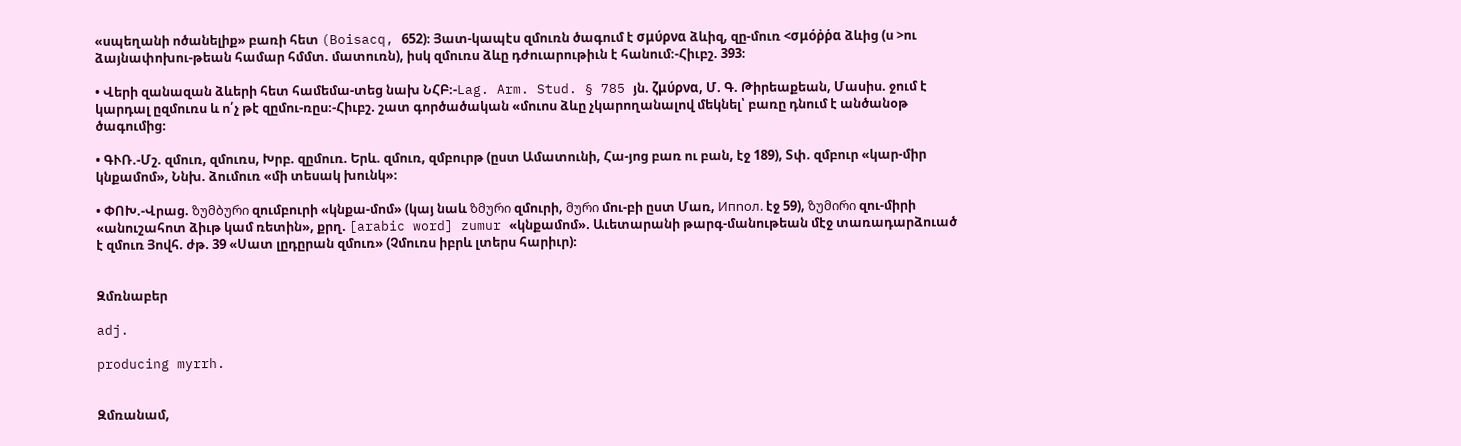«սպեղանի ոծանելիք» բառի հետ (Boisacq, 652)։ Յատ-կապէս զմուռն ծագում է σμύρνα ձևիզ, զը-մուռ <σμόῤῥα ձևից (ս >ու ձայնափոխու-թեան համար հմմտ. մատուռն), իսկ զմուռս ձևը դժուարութիւն է հանում։-Հիւբշ. 393։

• Վերի զանազան ձևերի հետ համեմա-տեց նախ ՆՀԲ։-Lag. Arm. Stud. § 785 յն. ζμύρνα, Մ. Գ. Թիրեաքեան, Մասիս. ջում է կարդալ ըզմուռս և ո՛չ թէ զըմու-ռըս։-Հիւբշ. շատ գործածական «մուոս ձևը չկարողանալով մեկնել՝ բառը դնում է անծանօթ ծագումից։

• ԳՒՌ.-Մշ. զմուռ, զմուռս, Խրբ. զըմուռ. Երև. զմուռ, զմբուրթ (ըստ Ամատունի, Հա-յոց բառ ու բան, էջ 189), Տփ. զմբուր «կար-միր կնքամոմ», Ննխ. ձումուռ «մի տեսակ խունկ»։

• ՓՈԽ.-Վրաց. ზუმბური զումբուրի «կնքա-մոմ» (կայ նաև ზმური զմուրի, მური մու-բի ըստ Մառ, Ипnoл. էջ 59), ზუმირი զու-միրի «անուշահոտ ձիւթ կամ ռետին», քրղ. [arabic word] zumur «կնքամոմ». Աւետարանի թարգ-մանութեան մէջ տառադարձուած է զմուռ Յովհ. ժթ. 39 «Սատ լըդըրան զմուռ» (Չմուռս իբրև լտերս հարիւր)։


Զմռնաբեր

adj.

producing myrrh.


Զմռանամ,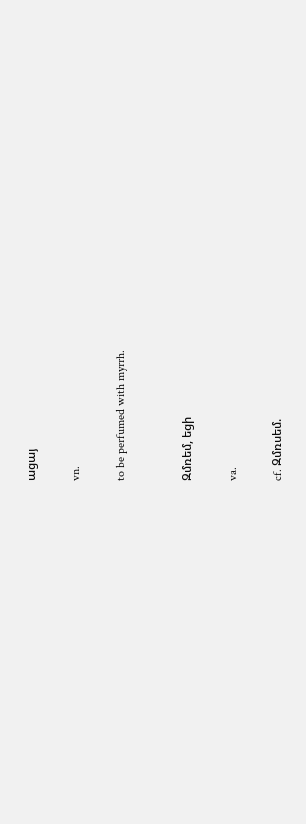ացայ

vn.

to be perfumed with myrrh.


Զմռեմ, եցի

va.

cf. Զմռսեմ.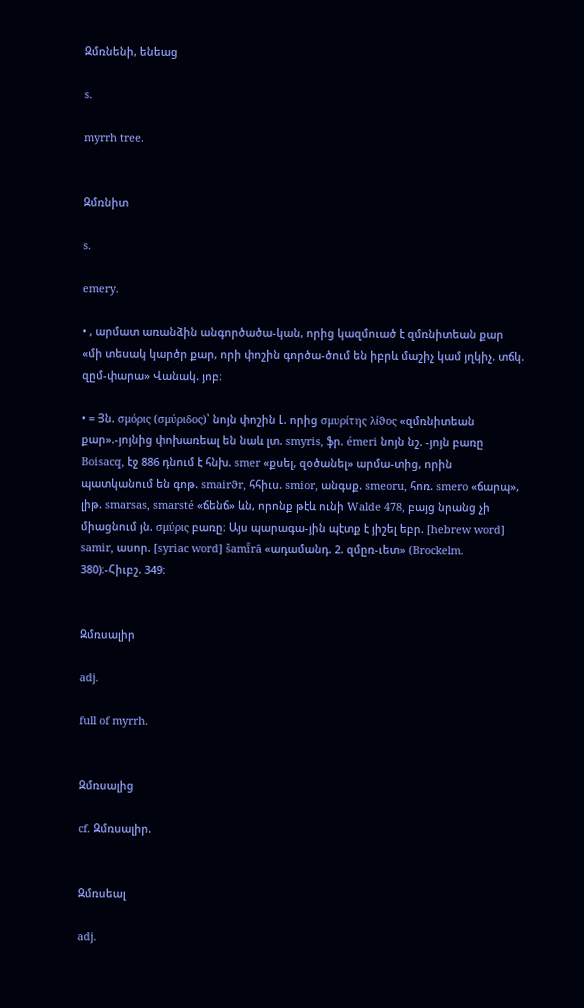Զմռնենի, ենեաց

s.

myrrh tree.


Զմռնիտ

s.

emery.

• , արմատ առանձին անգործածա-կան, որից կազմուած է զմռնիտեան քար «մի տեսակ կարծր քար, որի փոշին գործա-ծում են իբրև մաշիչ կամ յղկիչ. տճկ. զըմ-փարա» Վանակ. յոբ։

• = Յն. σμόρις (σμύριδος)՝ նոյն փոշին Լ. որից σμυρίτης λίϑος «զմռնիտեան քար».-յոյնից փոխառեալ են նաև լտ. smyris, ֆր. émeri նոյն նշ. -յոյն բառը Boisacq, էջ 886 դնում է հնխ. smer «քսել, զօծանել» արմա-տից, որին պատկանում են գոթ. smairϑr, հհիւս. smior, անգսք. smeoru, հոռ. smero «ճարպ», լիթ. smarsas, smarsté «ճենճ» ևն, որոնք թէև ունի Walde 478, բայց նրանց չի միացնում յն. σμύρις բառը։ Այս պարագա-յին պէտք է յիշել եբր. [hebrew word] samir, ասոր. [syriac word] šamī̄rā «ադամանդ. 2. զմըռ-ւետ» (Brockelm. 380)։-Հիւբշ. 349։


Զմռսալիր

adj.

full of myrrh.


Զմռսալից

cf. Զմռսալիր.


Զմռսեալ

adj.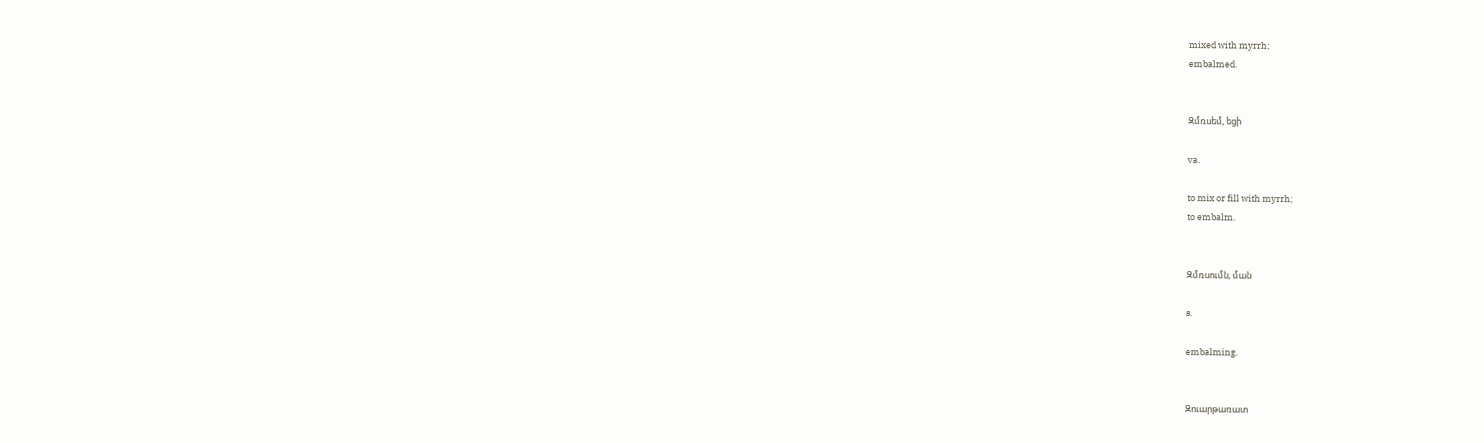mixed with myrrh;
embalmed.


Զմռսեմ, եցի

va.

to mix or fill with myrrh;
to embalm.


Զմռսումն, ման

s.

embalming.


Զուարթառատ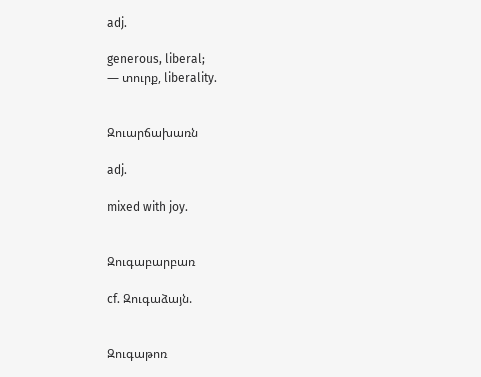adj.

generous, liberal;
— տուրք, liberality.


Զուարճախառն

adj.

mixed with joy.


Զուգաբարբառ

cf. Զուգաձայն.


Զուգաթոռ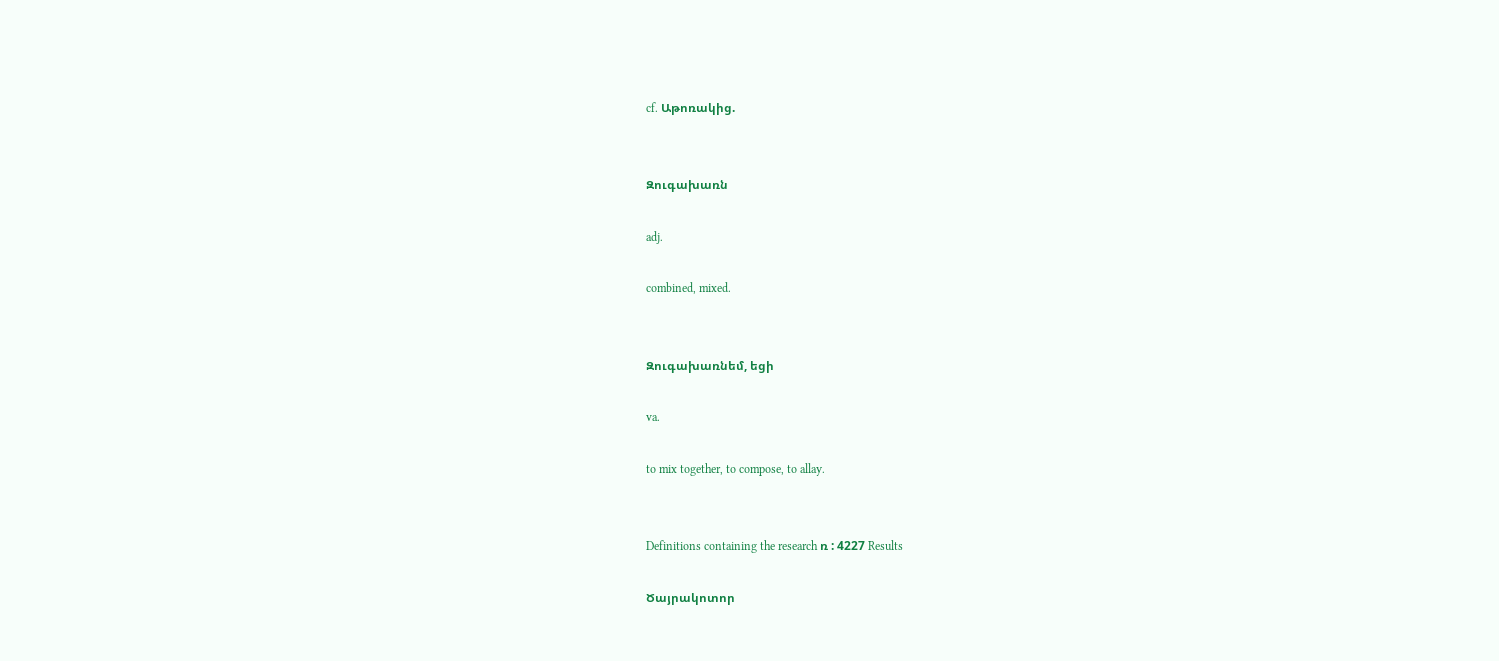cf. Աթոռակից.


Զուգախառն

adj.

combined, mixed.


Զուգախառնեմ, եցի

va.

to mix together, to compose, to allay.


Definitions containing the research ռ : 4227 Results

Ծայրակոտոր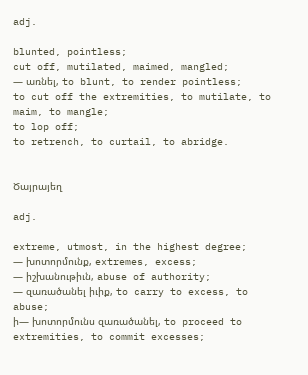adj.

blunted, pointless;
cut off, mutilated, maimed, mangled;
— առնել, to blunt, to render pointless;
to cut off the extremities, to mutilate, to maim, to mangle;
to lop off;
to retrench, to curtail, to abridge.


Ծայրայեղ

adj.

extreme, utmost, in the highest degree;
— խոտորմունք, extremes, excess;
— իշխանութիւն, abuse of authority;
— զառածանել իւիք, to carry to excess, to abuse;
ի— խոտորմունս զառածանել, to proceed to extremities, to commit excesses;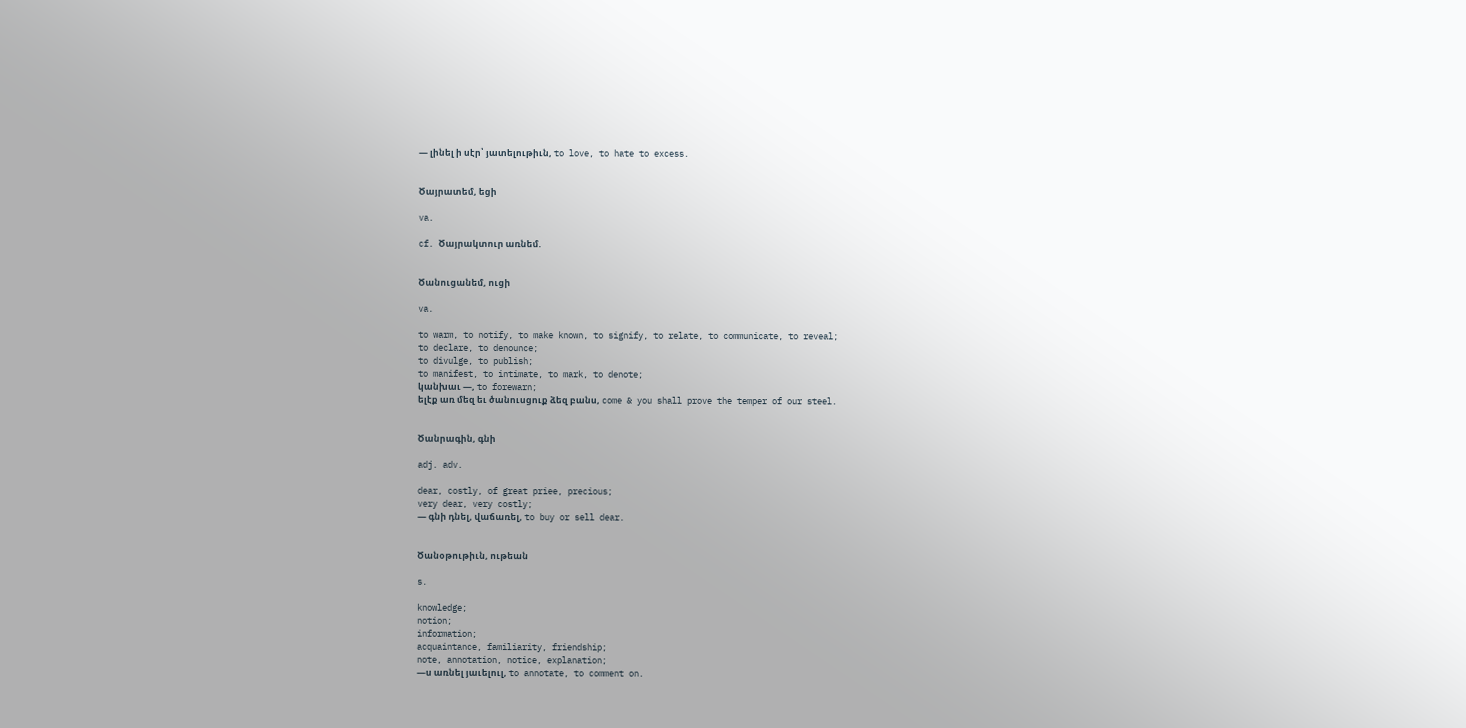— լինել ի սէր՝ յատելութիւն, to love, to hate to excess.


Ծայրատեմ, եցի

va.

cf. Ծայրակտուր առնեմ.


Ծանուցանեմ, ուցի

va.

to warm, to notify, to make known, to signify, to relate, to communicate, to reveal;
to declare, to denounce;
to divulge, to publish;
to manifest, to intimate, to mark, to denote;
կանխաւ —, to forewarn;
ելէք առ մեզ եւ ծանուսցուք ձեզ բանս, come & you shall prove the temper of our steel.


Ծանրագին, գնի

adj. adv.

dear, costly, of great priee, precious;
very dear, very costly;
— գնի դնել, վաճառել, to buy or sell dear.


Ծանօթութիւն, ութեան

s.

knowledge;
notion;
information;
acquaintance, familiarity, friendship;
note, annotation, notice, explanation;
—ս առնել յաւելուլ, to annotate, to comment on.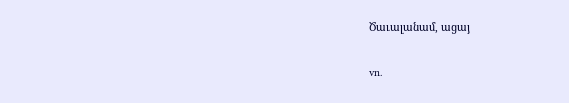Ծաւալանամ, ացայ

vn.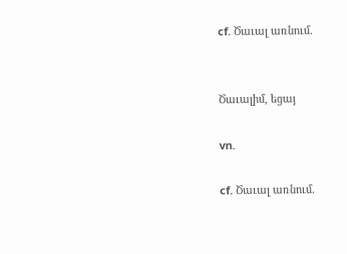cf. Ծաւալ առնում.


Ծաւալիմ, եցայ

vn.

cf. Ծաւալ առնում.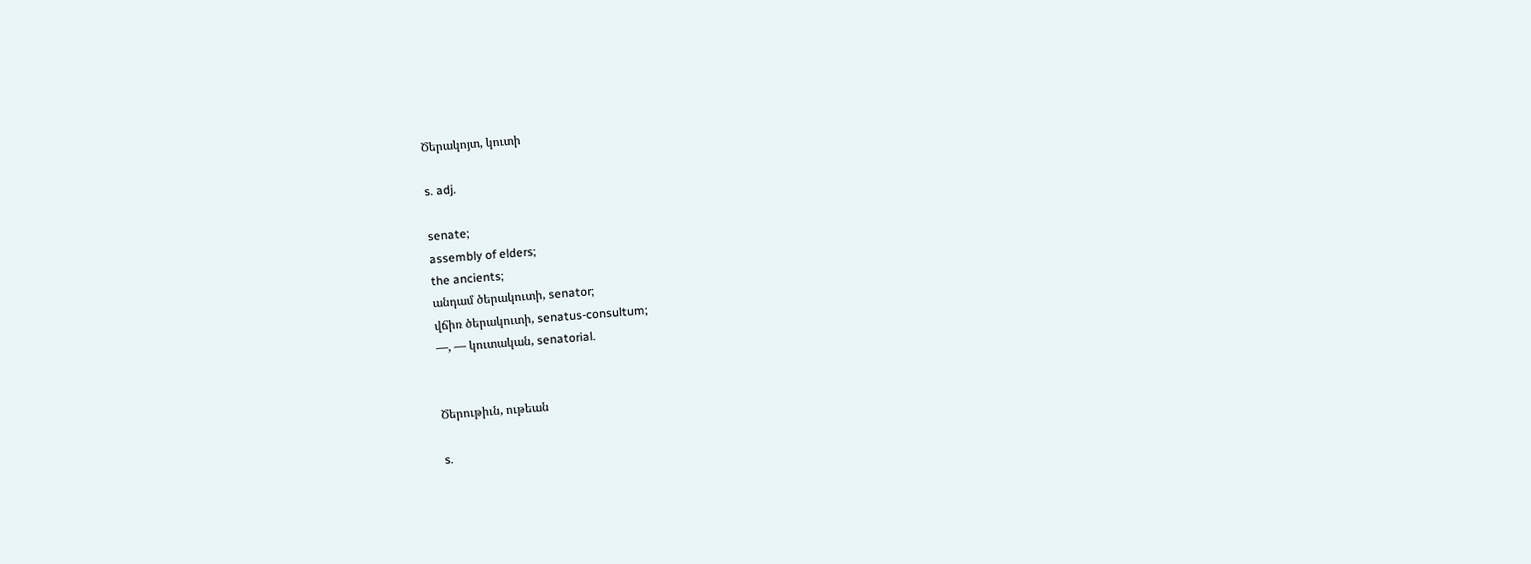Ծերակոյտ, կուտի

s. adj.

senate;
assembly of elders;
the ancients;
անդամ ծերակուտի, senator;
վճիռ ծերակուտի, senatus-consultum;
—, — կուտական, senatorial.


Ծերութիւն, ութեան

s.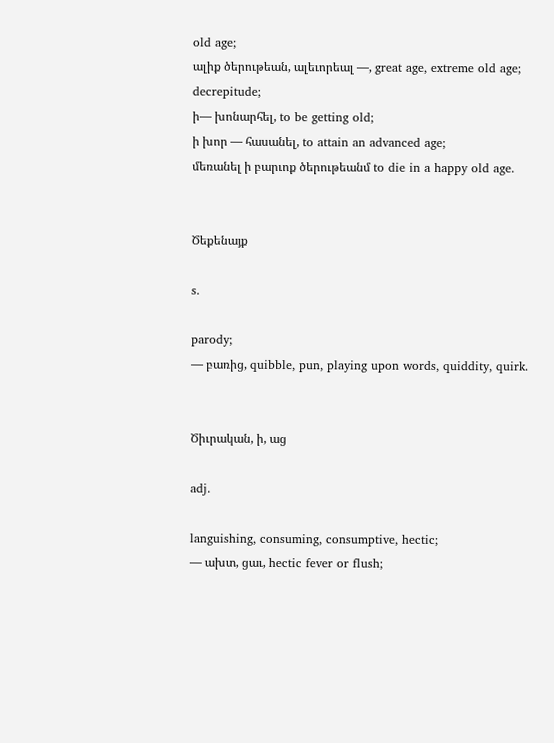old age;
ալիք ծերութեան, ալեւորեալ —, great age, extreme old age;
decrepitude;
ի— խոնարհել, to be getting old;
ի խոր — հասանել, to attain an advanced age;
մեռանել ի բարւոք ծերութեանմ to die in a happy old age.


Ծեքենայք

s.

parody;
— բառից, quibble, pun, playing upon words, quiddity, quirk.


Ծիւրական, ի, աց

adj.

languishing, consuming, consumptive, hectic;
— ախտ, ցաւ, hectic fever or flush;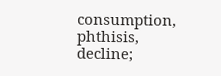consumption, phthisis, decline;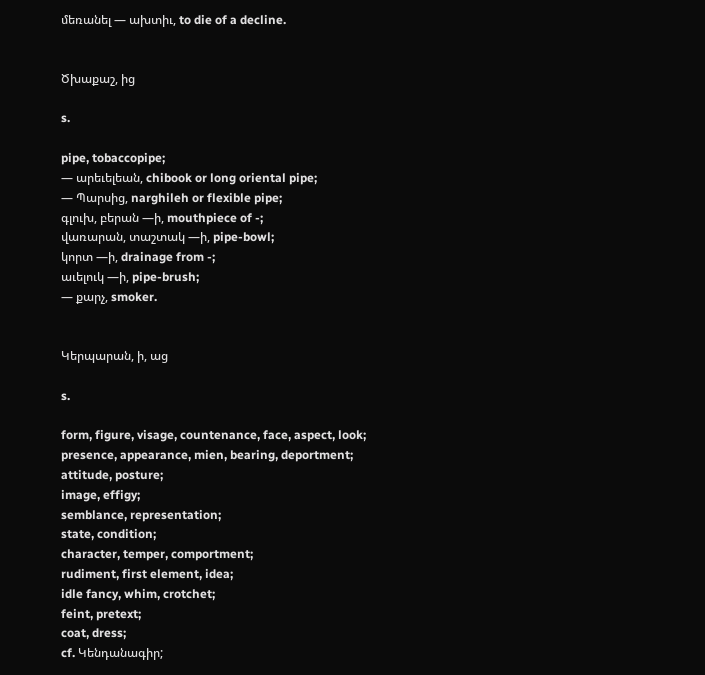մեռանել — ախտիւ, to die of a decline.


Ծխաքաշ, ից

s.

pipe, tobaccopipe;
— արեւելեան, chibook or long oriental pipe;
— Պարսից, narghileh or flexible pipe;
գլուխ, բերան —ի, mouthpiece of -;
վառարան, տաշտակ —ի, pipe-bowl;
կորտ —ի, drainage from -;
աւելուկ —ի, pipe-brush;
— քարչ, smoker.


Կերպարան, ի, աց

s.

form, figure, visage, countenance, face, aspect, look;
presence, appearance, mien, bearing, deportment;
attitude, posture;
image, effigy;
semblance, representation;
state, condition;
character, temper, comportment;
rudiment, first element, idea;
idle fancy, whim, crotchet;
feint, pretext;
coat, dress;
cf. Կենդանագիր;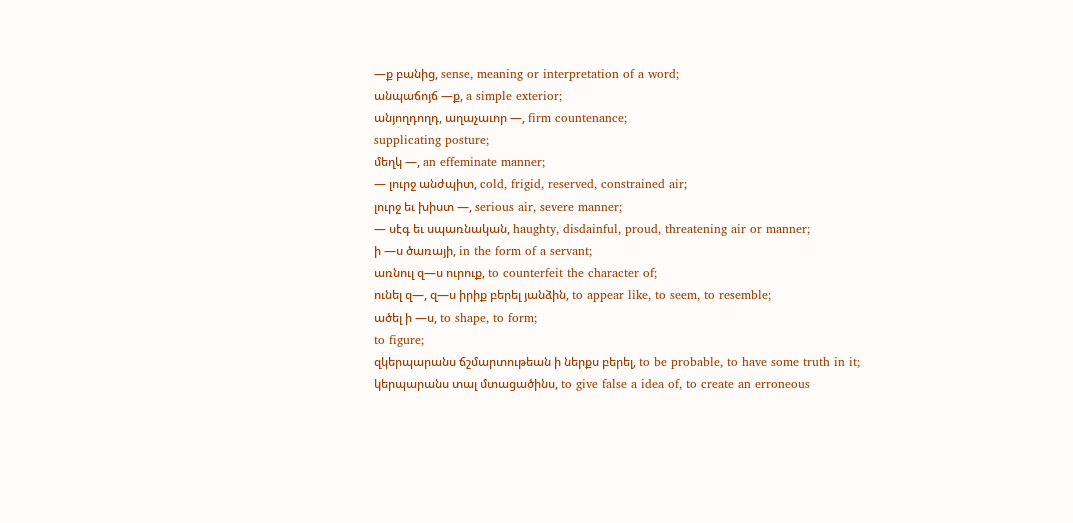—ք բանից, sense, meaning or interpretation of a word;
անպաճոյճ —ք, a simple exterior;
անյողդողդ, աղաչաւոր —, firm countenance;
supplicating posture;
մեղկ —, an effeminate manner;
— լուրջ անժպիտ, cold, frigid, reserved, constrained air;
լուրջ եւ խիստ —, serious air, severe manner;
— սէգ եւ սպառնական, haughty, disdainful, proud, threatening air or manner;
ի —ս ծառայի, in the form of a servant;
առնուլ զ—ս ուրուք, to counterfeit the character of;
ունել զ—, զ—ս իրիք բերել յանձին, to appear like, to seem, to resemble;
ածել ի —ս, to shape, to form;
to figure;
զկերպարանս ճշմարտութեան ի ներքս բերել, to be probable, to have some truth in it;
կերպարանս տալ մտացածինս, to give false a idea of, to create an erroneous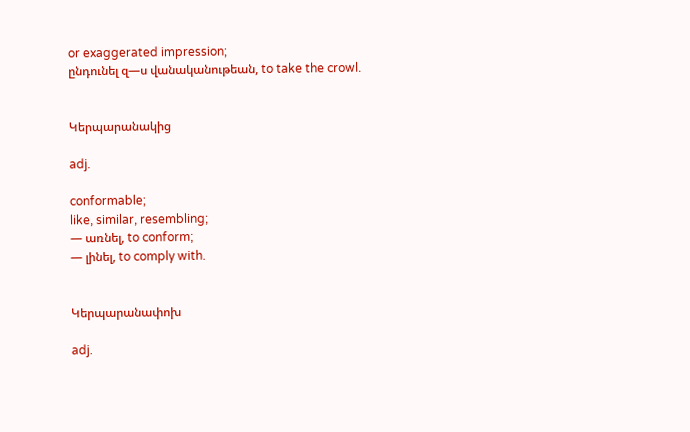or exaggerated impression;
ընդունել զ—ս վանականութեան, to take the crowl.


Կերպարանակից

adj.

conformable;
like, similar, resembling;
— առնել, to conform;
— լինել, to comply with.


Կերպարանափոխ

adj.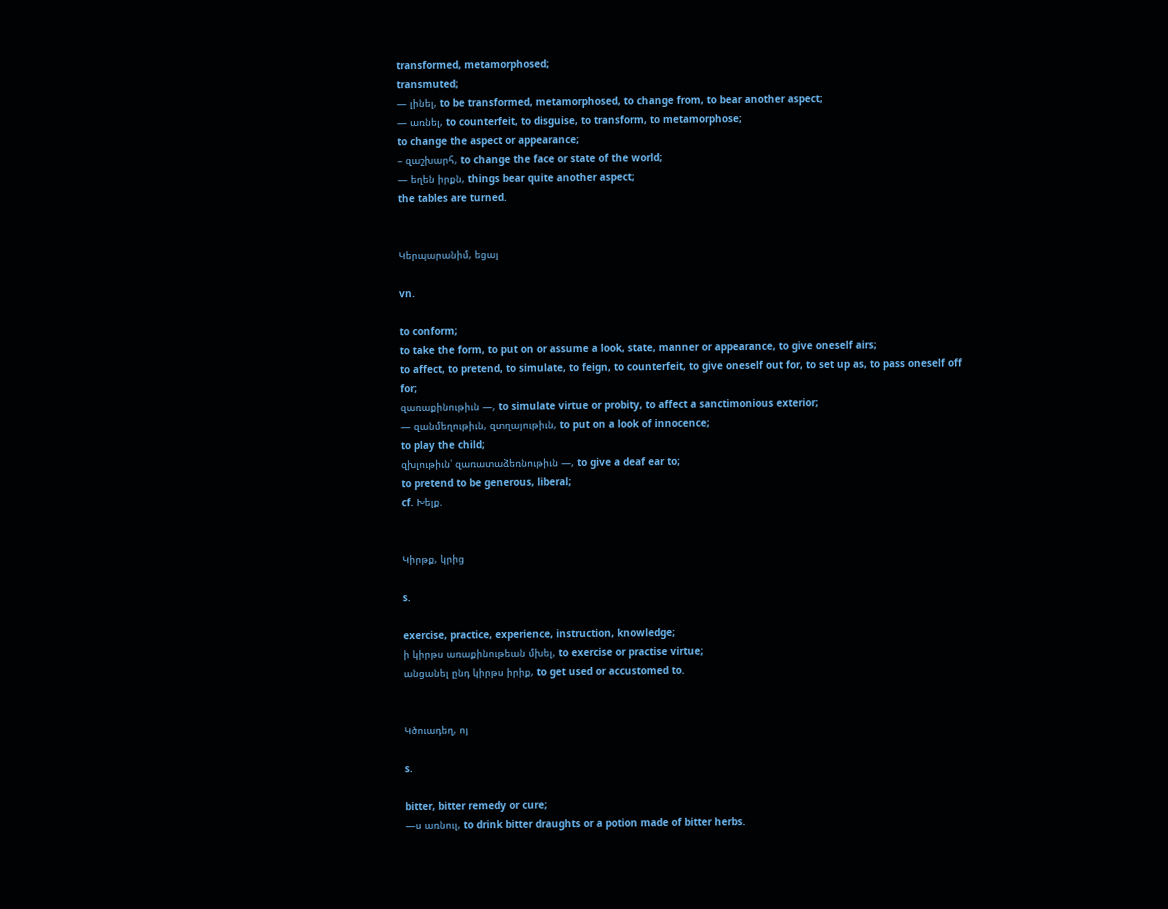transformed, metamorphosed;
transmuted;
— լինել, to be transformed, metamorphosed, to change from, to bear another aspect;
— առնել, to counterfeit, to disguise, to transform, to metamorphose;
to change the aspect or appearance;
– զաշխարհ, to change the face or state of the world;
— եղեն իրքն, things bear quite another aspect;
the tables are turned.


Կերպարանիմ, եցայ

vn.

to conform;
to take the form, to put on or assume a look, state, manner or appearance, to give oneself airs;
to affect, to pretend, to simulate, to feign, to counterfeit, to give oneself out for, to set up as, to pass oneself off for;
զառաքինութիւն —, to simulate virtue or probity, to affect a sanctimonious exterior;
— զանմեղութիւն, զտղայութիւն, to put on a look of innocence;
to play the child;
զխլութիւն՝ զառատաձեռնութիւն —, to give a deaf ear to;
to pretend to be generous, liberal;
cf. Խելք.


Կիրթք, կրից

s.

exercise, practice, experience, instruction, knowledge;
ի կիրթս առաքինութեան մխել, to exercise or practise virtue;
անցանել ընդ կիրթս իրիք, to get used or accustomed to.


Կծուադեղ, ոյ

s.

bitter, bitter remedy or cure;
—ս առնուլ, to drink bitter draughts or a potion made of bitter herbs.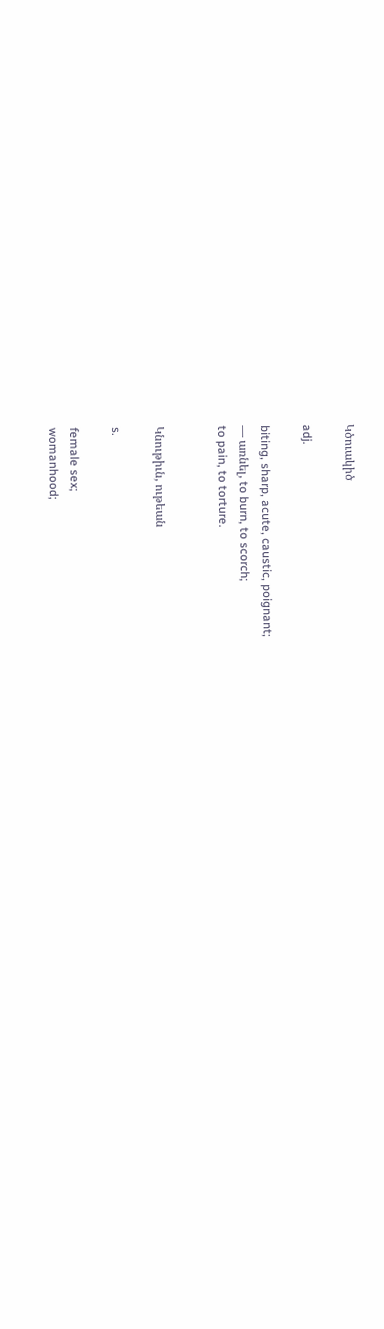Կծուակիծ

adj.

biting, sharp, acute, caustic, poignant;
— առնել, to burn, to scorch;
to pain, to torture.


Կնութիւն, ութեան

s.

female sex;
womanhood;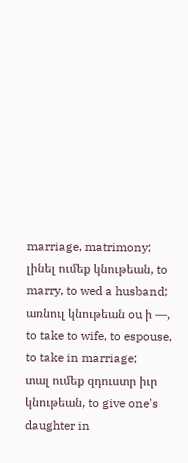marriage, matrimony;
լինել ումեք կնութեան, to marry, to wed a husband;
առնուլ կնութեան ou ի —, to take to wife, to espouse, to take in marriage;
տալ ումեք զդուստր իւր կնութեան, to give one's daughter in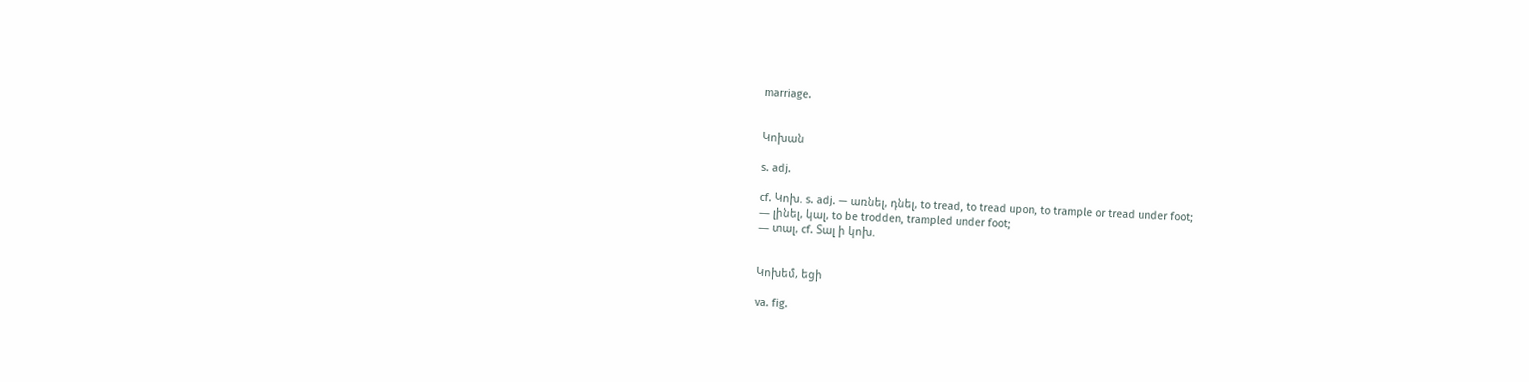marriage.


Կոխան

s. adj.

cf. Կոխ. s. adj. — առնել, դնել, to tread, to tread upon, to trample or tread under foot;
— լինել, կալ, to be trodden, trampled under foot;
— տալ, cf. Տալ ի կոխ.


Կոխեմ, եցի

va. fig.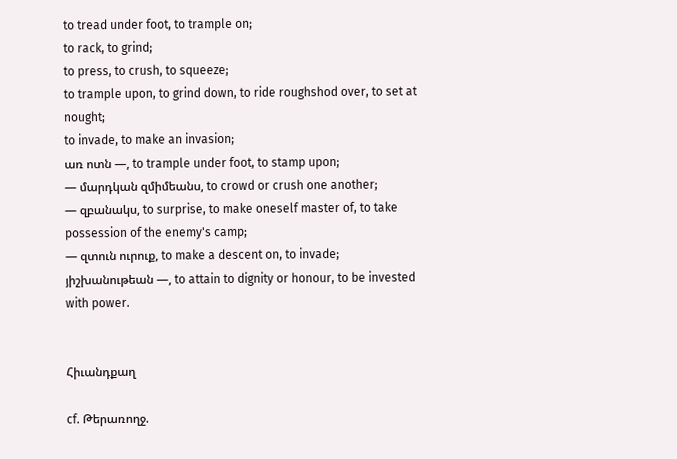to tread under foot, to trample on;
to rack, to grind;
to press, to crush, to squeeze;
to trample upon, to grind down, to ride roughshod over, to set at nought;
to invade, to make an invasion;
առ ոտն —, to trample under foot, to stamp upon;
— մարդկան զմիմեանս, to crowd or crush one another;
— զբանակս, to surprise, to make oneself master of, to take possession of the enemy's camp;
— զտուն ուրուք, to make a descent on, to invade;
յիշխանութեան —, to attain to dignity or honour, to be invested with power.


Հիւանդքաղ

cf. Թերառողջ.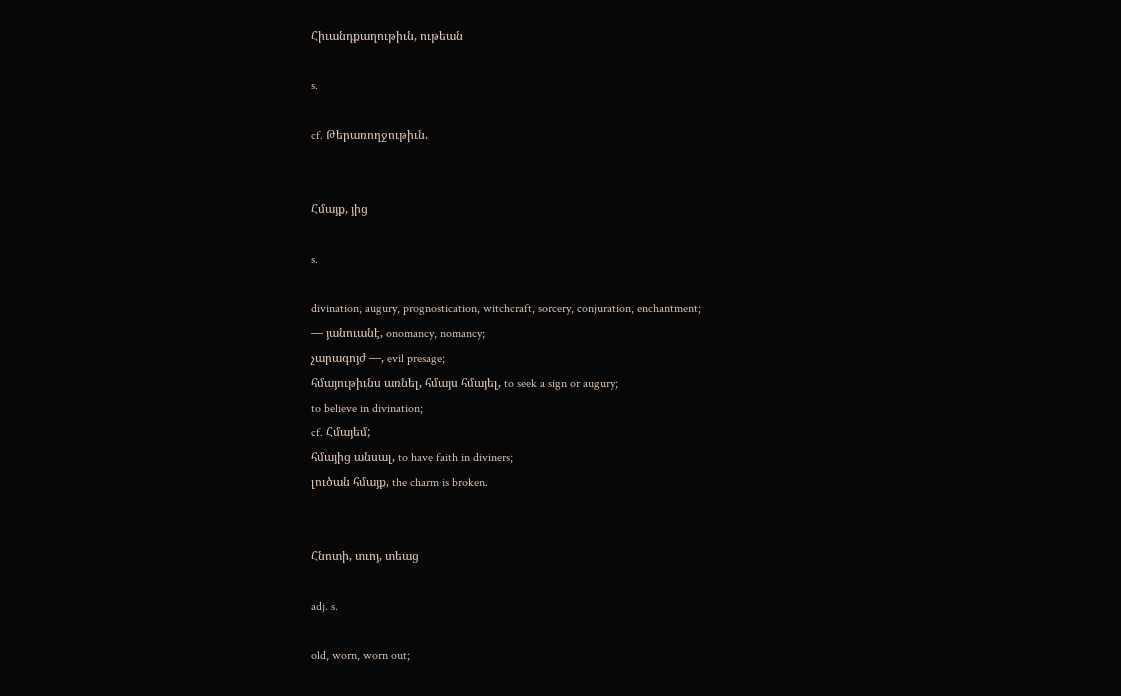Հիւանդքաղութիւն, ութեան

s.

cf. Թերառողջութիւն.


Հմայք, յից

s.

divination, augury, prognostication, witchcraft, sorcery, conjuration, enchantment;
— յանուանէ, onomancy, nomancy;
չարագոյժ —, evil presage;
հմայութիւնս առնել, հմայս հմայել, to seek a sign or augury;
to believe in divination;
cf. Հմայեմ;
հմայից անսալ, to have faith in diviners;
լուծան հմայք, the charm is broken.


Հնոտի, տւոյ, տեաց

adj. s.

old, worn, worn out;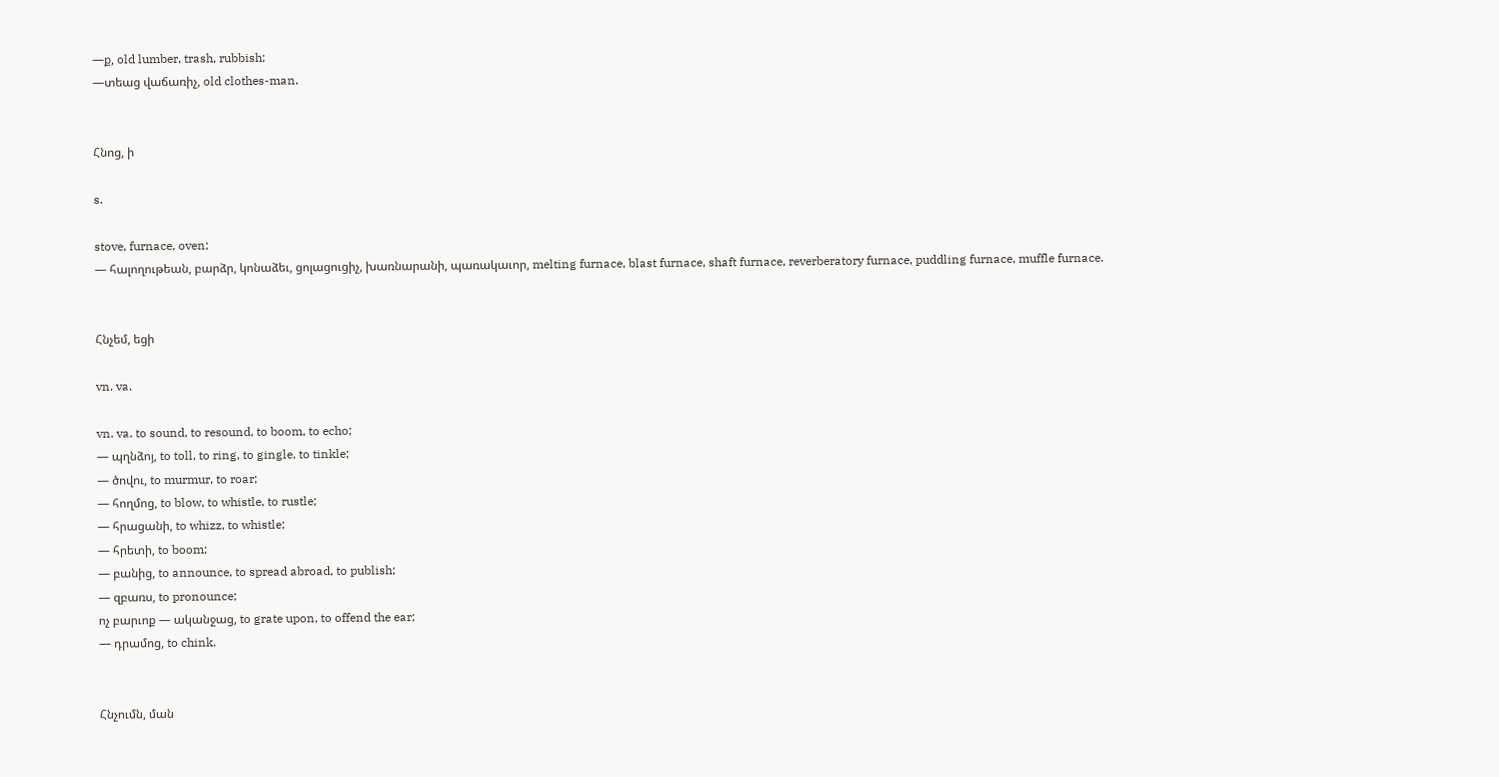—ք, old lumber, trash, rubbish;
—տեաց վաճառիչ, old clothes-man.


Հնոց, ի

s.

stove, furnace, oven;
— հալողութեան, բարձր, կոնաձեւ, ցոլացուցիչ, խառնարանի, պառակաւոր, melting furnace, blast furnace, shaft furnace, reverberatory furnace, puddling furnace, muffle furnace.


Հնչեմ, եցի

vn. va.

vn. va. to sound, to resound, to boom, to echo;
— պղնձոյ, to toll, to ring, to gingle, to tinkle;
— ծովու, to murmur, to roar;
— հողմոց, to blow, to whistle, to rustle;
— հրացանի, to whizz, to whistle;
— հրետի, to boom;
— բանից, to announce, to spread abroad, to publish;
— զբառս, to pronounce;
ոչ բարւոք — ականջաց, to grate upon, to offend the ear;
— դրամոց, to chink.


Հնչումն, ման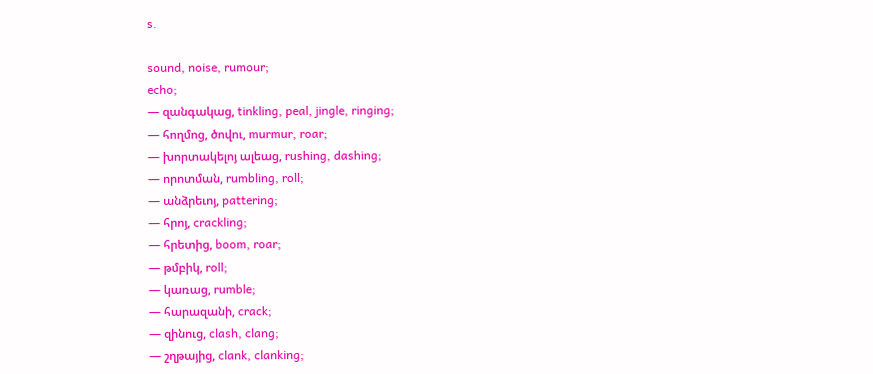s.

sound, noise, rumour;
echo;
— զանգակաց, tinkling, peal, jingle, ringing;
— հողմոց, ծովու, murmur, roar;
— խորտակելոյ ալեաց, rushing, dashing;
— որոտման, rumbling, roll;
— անձրեւոյ, pattering;
— հրոյ, crackling;
— հրետից, boom, roar;
— թմբիկ, roll;
— կառաց, rumble;
— հարազանի, crack;
— զինուց, clash, clang;
— շղթայից, clank, clanking;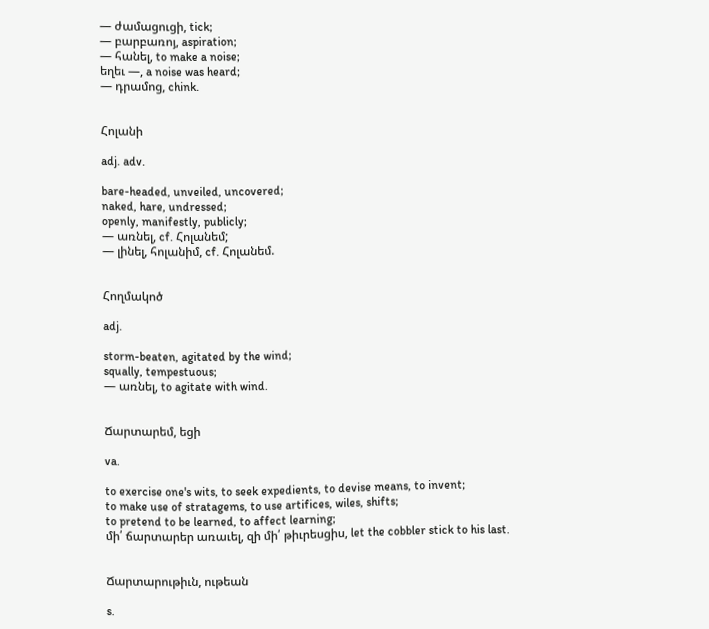— ժամացուցի, tick;
— բարբառոյ, aspiration;
— հանել, to make a noise;
եղեւ —, a noise was heard;
— դրամոց, chink.


Հոլանի

adj. adv.

bare-headed, unveiled, uncovered;
naked, hare, undressed;
openly, manifestly, publicly;
— առնել, cf. Հոլանեմ;
— լինել, հոլանիմ, cf. Հոլանեմ.


Հողմակոծ

adj.

storm-beaten, agitated by the wind;
squally, tempestuous;
— առնել, to agitate with wind.


Ճարտարեմ, եցի

va.

to exercise one's wits, to seek expedients, to devise means, to invent;
to make use of stratagems, to use artifices, wiles, shifts;
to pretend to be learned, to affect learning;
մի՛ ճարտարեր առաւել, զի մի՛ թիւրեսցիս, let the cobbler stick to his last.


Ճարտարութիւն, ութեան

s.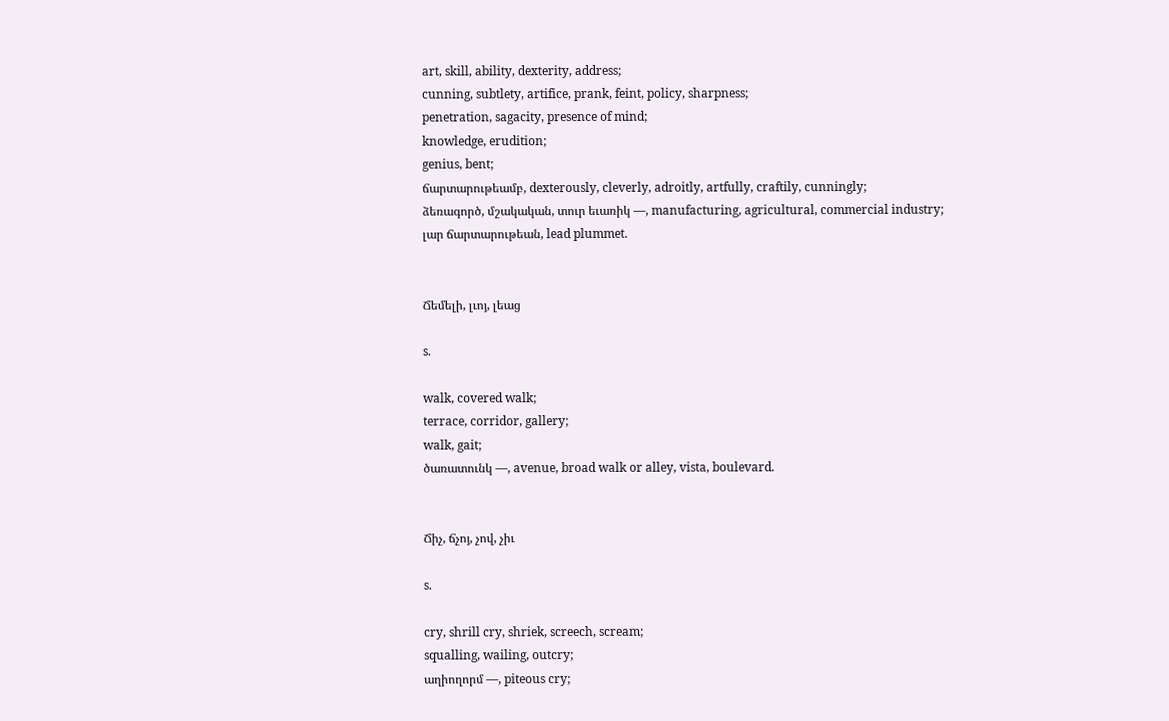art, skill, ability, dexterity, address;
cunning, subtlety, artifice, prank, feint, policy, sharpness;
penetration, sagacity, presence of mind;
knowledge, erudition;
genius, bent;
ճարտարութեամբ, dexterously, cleverly, adroitly, artfully, craftily, cunningly;
ձեռագործ, մշակական, տուր եւառիկ —, manufacturing, agricultural, commercial industry;
լար ճարտարութեան, lead plummet.


Ճեմելի, լւոյ, լեաց

s.

walk, covered walk;
terrace, corridor, gallery;
walk, gait;
ծառատունկ —, avenue, broad walk or alley, vista, boulevard.


Ճիչ, ճչոյ, չով, չիւ

s.

cry, shrill cry, shriek, screech, scream;
squalling, wailing, outcry;
աղիողորմ —, piteous cry;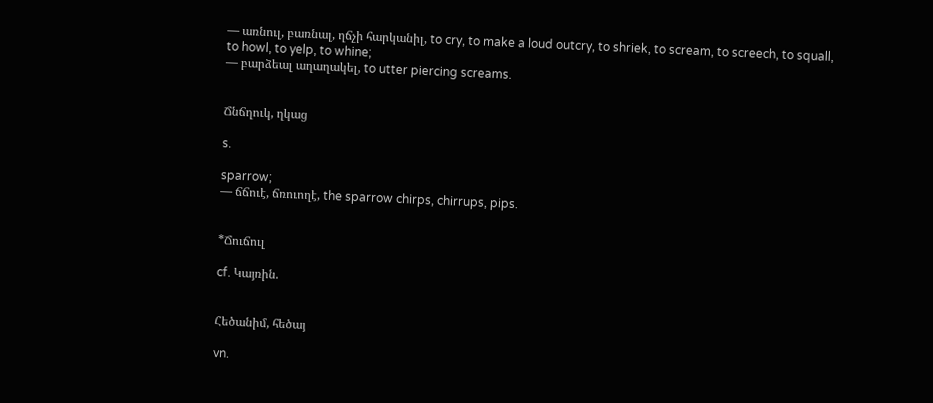— առնուլ, բառնալ, ղճչի հարկանիլ, to cry, to make a loud outcry, to shriek, to scream, to screech, to squall, to howl, to yelp, to whine;
— բարձեալ աղաղակել, to utter piercing screams.


Ճնճղուկ, ղկաց

s.

sparrow;
— ճճուէ, ճռուողէ, the sparrow chirps, chirrups, pips.


*Ճուճուլ

cf. Կայռին.


Հեծանիմ, հեծայ

vn.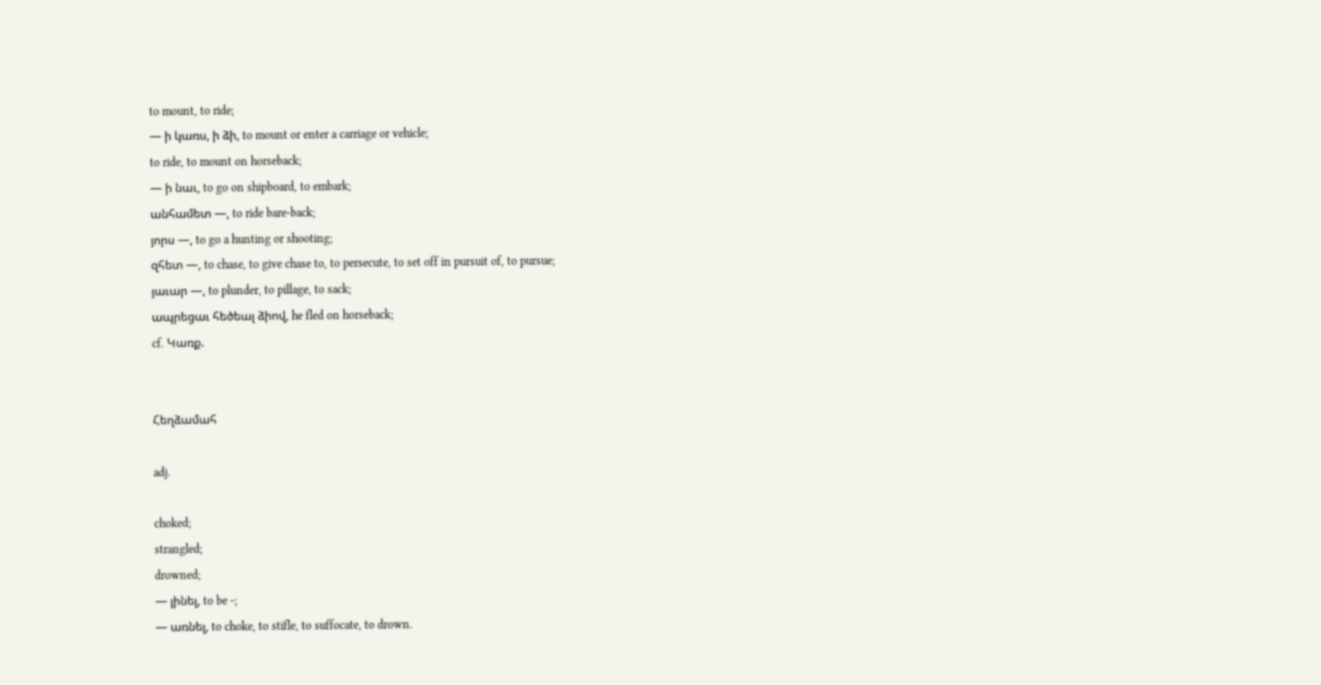to mount, to ride;
— ի կառս, ի ձի, to mount or enter a carriage or vehicle;
to ride, to mount on horseback;
— ի նաւ, to go on shipboard, to embark;
անհամետ —, to ride bare-back;
յորս —, to go a hunting or shooting;
զհետ —, to chase, to give chase to, to persecute, to set off in pursuit of, to pursue;
յաւար —, to plunder, to pillage, to sack;
ապրեցաւ հեծեալ ձիով, he fled on horseback;
cf. Կառք.


Հեղձամահ

adj.

choked;
strangled;
drowned;
— լինել, to be -;
— առնել, to choke, to stifle, to suffocate, to drown.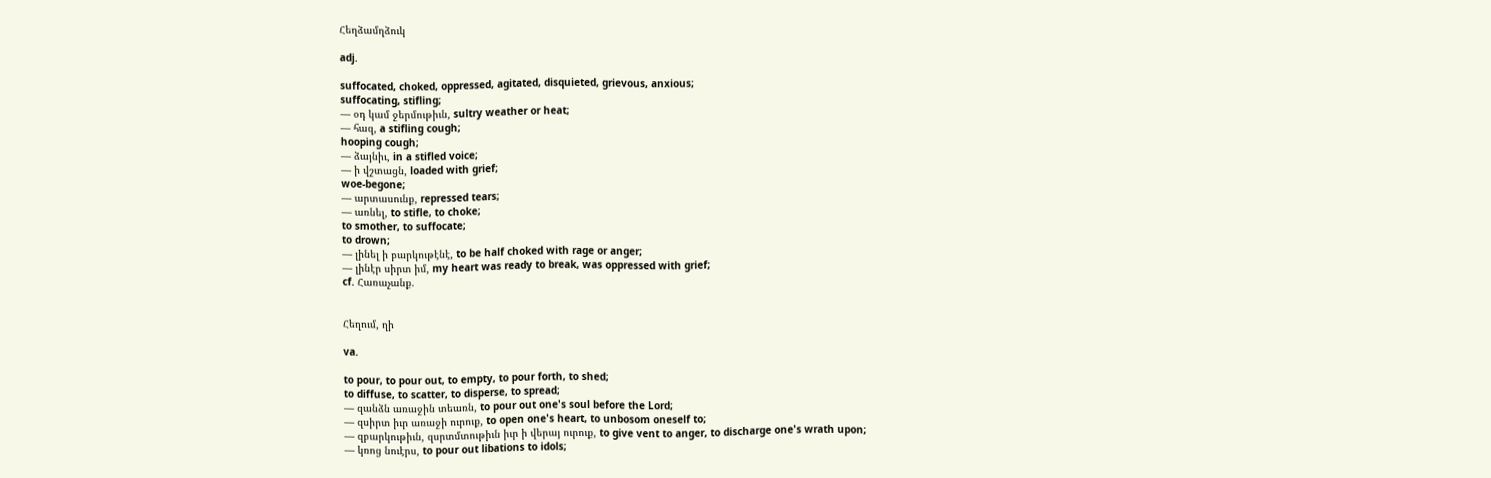Հեղձամղձուկ

adj.

suffocated, choked, oppressed, agitated, disquieted, grievous, anxious;
suffocating, stifling;
— օդ կամ ջերմութիւն, sultry weather or heat;
— հազ, a stifling cough;
hooping cough;
— ձայնիւ, in a stifled voice;
— ի վշտացն, loaded with grief;
woe-begone;
— արտասունք, repressed tears;
— առնել, to stifle, to choke;
to smother, to suffocate;
to drown;
— լինել ի բարկութէնէ, to be half choked with rage or anger;
— լինէր սիրտ իմ, my heart was ready to break, was oppressed with grief;
cf. Հառաչանք.


Հեղում, ղի

va.

to pour, to pour out, to empty, to pour forth, to shed;
to diffuse, to scatter, to disperse, to spread;
— զանձն առաջին տեառն, to pour out one's soul before the Lord;
— զսիրտ իւր առաջի ուրուք, to open one's heart, to unbosom oneself to;
— զբարկութիւն, զսրտմտութիւն իւր ի վերայ ուրուք, to give vent to anger, to discharge one's wrath upon;
— կռոց նուէրս, to pour out libations to idols;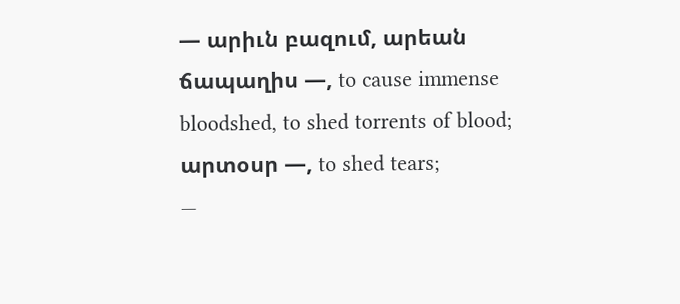— արիւն բազում, արեան ճապաղիս —, to cause immense bloodshed, to shed torrents of blood;
արտօսր —, to shed tears;
—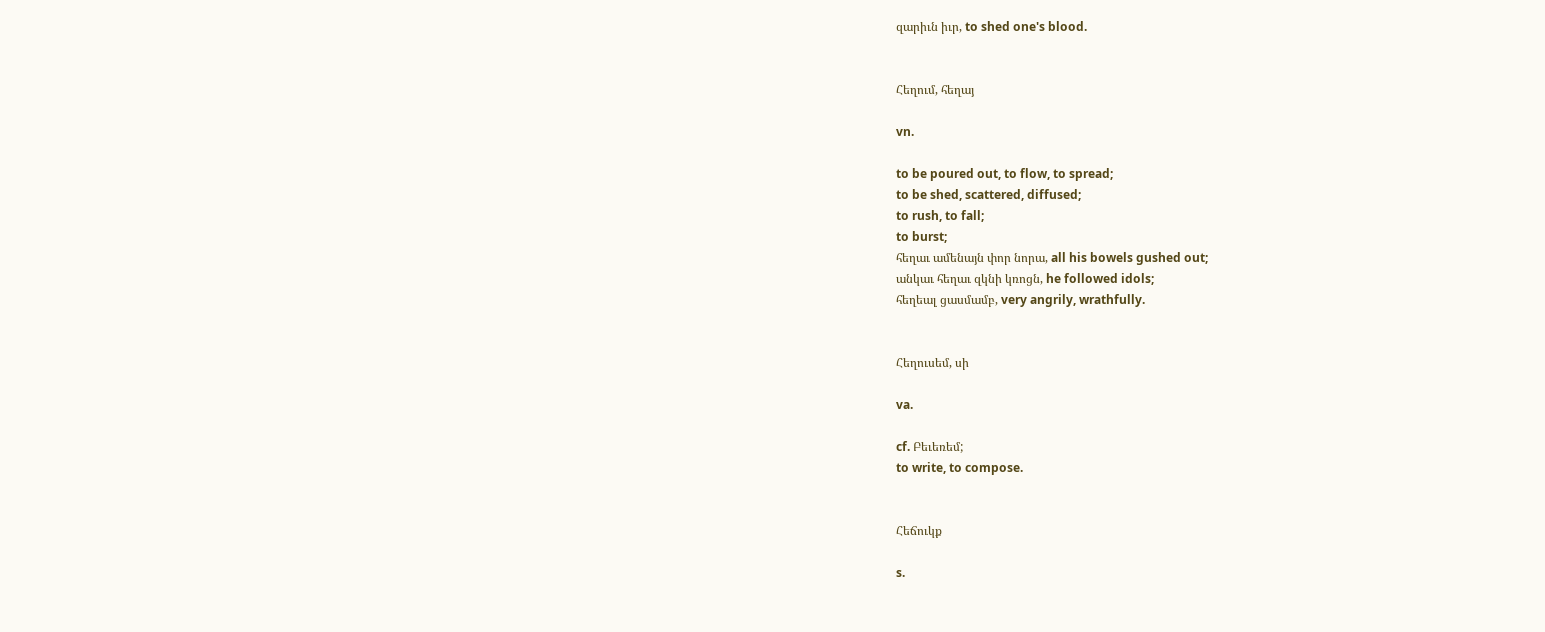զարիւն իւր, to shed one's blood.


Հեղում, հեղայ

vn.

to be poured out, to flow, to spread;
to be shed, scattered, diffused;
to rush, to fall;
to burst;
հեղաւ ամենայն փոր նորա, all his bowels gushed out;
անկաւ հեղաւ զկնի կռոցն, he followed idols;
հեղեալ ցասմամբ, very angrily, wrathfully.


Հեղուսեմ, սի

va.

cf. Բեւեռեմ;
to write, to compose.


Հեճուկք

s.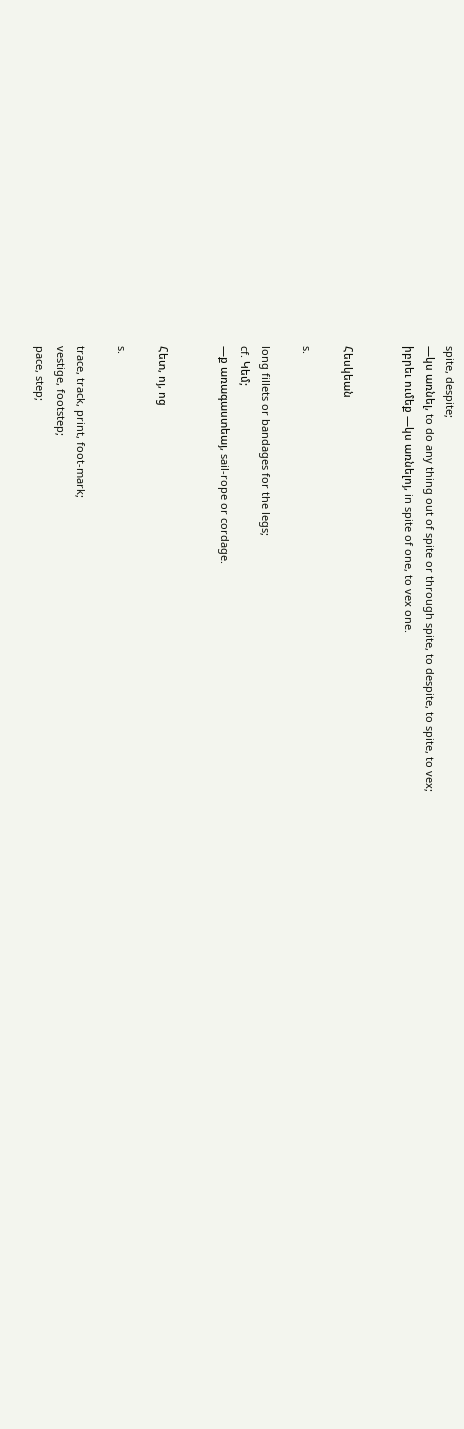spite, despite;
—կս առնել, to do any thing out of spite or through spite, to despite, to spite, to vex;
իբրեւ ումեք —կս առնելոյ, in spite of one, to vex one.


Հեսկեան

s.

long fillets or bandages for the legs;
cf. Կեմ;
—ք առագաստեայ, sail-rope or cordage.


Հետ, ոյ, ոց

s.

trace, track, print, foot-mark;
vestige, footstep;
pace, step;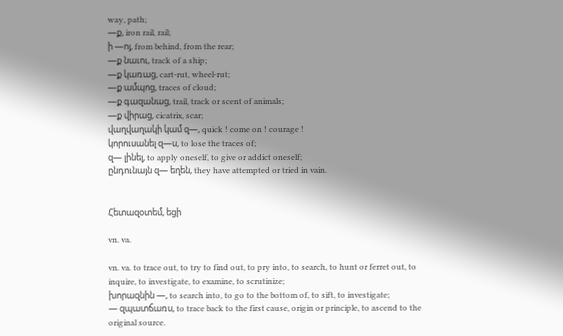way, path;
—ք, iron rail, rail;
ի —ոյ, from behind, from the rear;
—ք նաւու, track of a ship;
—ք կառաց, cart-rut, wheel-rut;
—ք ամպոց, traces of cloud;
—ք գազանաց, trail, track or scent of animals;
—ք վիրաց, cicatrix, scar;
վաղվաղակի կամ զ—, quick ! come on ! courage !
կորուսանել զ—ս, to lose the traces of;
զ— լինել, to apply oneself, to give or addict oneself;
ընդունայն զ— եղեն, they have attempted or tried in vain.


Հետազօտեմ, եցի

vn. va.

vn. va. to trace out, to try to find out, to pry into, to search, to hunt or ferret out, to inquire, to investigate, to examine, to scrutinize;
խորազնին —, to search into, to go to the bottom of, to sift, to investigate;
— զպատճառս, to trace back to the first cause, origin or principle, to ascend to the original source.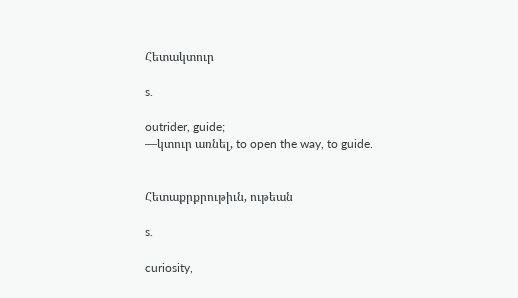Հետակտուր

s.

outrider, guide;
—կտուր առնել, to open the way, to guide.


Հետաքրքրութիւն, ութեան

s.

curiosity,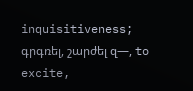inquisitiveness;
գրգռել, շարժել զ—, to excite,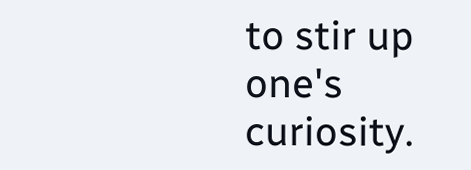to stir up one's curiosity.